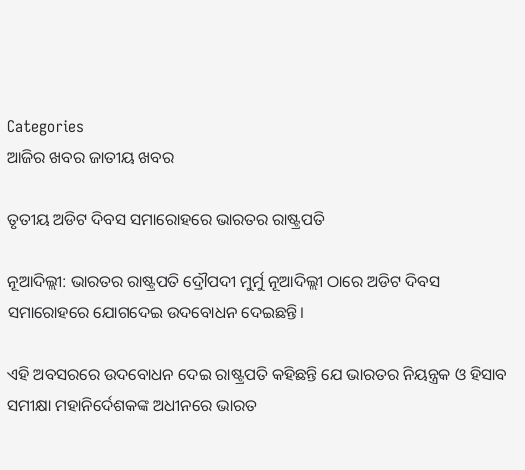Categories
ଆଜିର ଖବର ଜାତୀୟ ଖବର

ତୃତୀୟ ଅଡିଟ ଦିବସ ସମାରୋହରେ ଭାରତର ରାଷ୍ଟ୍ରପତି

ନୂଆଦିଲ୍ଲୀ: ଭାରତର ରାଷ୍ଟ୍ରପତି ଦ୍ରୌପଦୀ ମୁର୍ମୁ ନୂଆଦିଲ୍ଲୀ ଠାରେ ଅଡିଟ ଦିବସ ସମାରୋହରେ ଯୋଗଦେଇ ଉଦବୋଧନ ଦେଇଛନ୍ତି।

ଏହି ଅବସରରେ ଉଦବୋଧନ ଦେଇ ରାଷ୍ଟ୍ରପତି କହିଛନ୍ତି ଯେ ଭାରତର ନିୟନ୍ତ୍ରକ ଓ ହିସାବ ସମୀକ୍ଷା ମହାନିର୍ଦେଶକଙ୍କ ଅଧୀନରେ ଭାରତ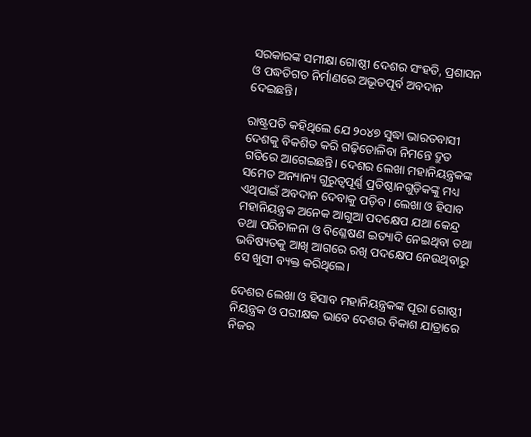ସରକାରଙ୍କ ସମୀକ୍ଷା ଗୋଷ୍ଠୀ ଦେଶର ସଂହତି, ପ୍ରଶାସନ ଓ ପଦ୍ଧତିଗତ ନିର୍ମାଣରେ ଅଭୂତପୂର୍ବ ଅବଦାନ ଦେଇଛନ୍ତି।

ରାଷ୍ଟ୍ରପତି କହିଥିଲେ ଯେ ୨୦୪୭ ସୁଦ୍ଧା ଭାରତବାସୀ ଦେଶକୁ ବିକଶିତ କରି ଗଢ଼ିତୋଳିବା ନିମନ୍ତେ ଦ୍ରୁତ ଗତିରେ ଆଗେଇଛନ୍ତି। ଦେଶର ଲେଖା ମହାନିୟନ୍ତ୍ରକଙ୍କ ସମେତ ଅନ୍ୟାନ୍ୟ ଗୁରୁତ୍ୱପୂର୍ଣ୍ଣ ପ୍ରତିଷ୍ଠାନଗୁଡ଼ିକଙ୍କୁ ମଧ୍ୟ ଏଥିପାଇଁ ଅବଦାନ ଦେବାକୁ ପଡ଼ିବ। ଲେଖା ଓ ହିସାବ ମହାନିୟନ୍ତ୍ରକ ଅନେକ ଆଗୁଆ ପଦକ୍ଷେପ ଯଥା କେନ୍ଦ୍ର ତଥା ପରିଚାଳନା ଓ ବିଶ୍ଳେଷଣ ଇତ୍ୟାଦି ନେଇଥିବା ତଥା ଭବିଷ୍ୟତକୁ ଆଖି ଆଗରେ ରଖି ପଦକ୍ଷେପ ନେଉଥିବାରୁ ସେ ଖୁସୀ ବ୍ୟକ୍ତ କରିଥିଲେ।

ଦେଶର ଲେଖା ଓ ହିସାବ ମହାନିୟନ୍ତ୍ରକଙ୍କ ପୂରା ଗୋଷ୍ଠୀ ନିୟନ୍ତ୍ରକ ଓ ପରୀକ୍ଷକ ଭାବେ ଦେଶର ବିକାଶ ଯାତ୍ରାରେ ନିଜର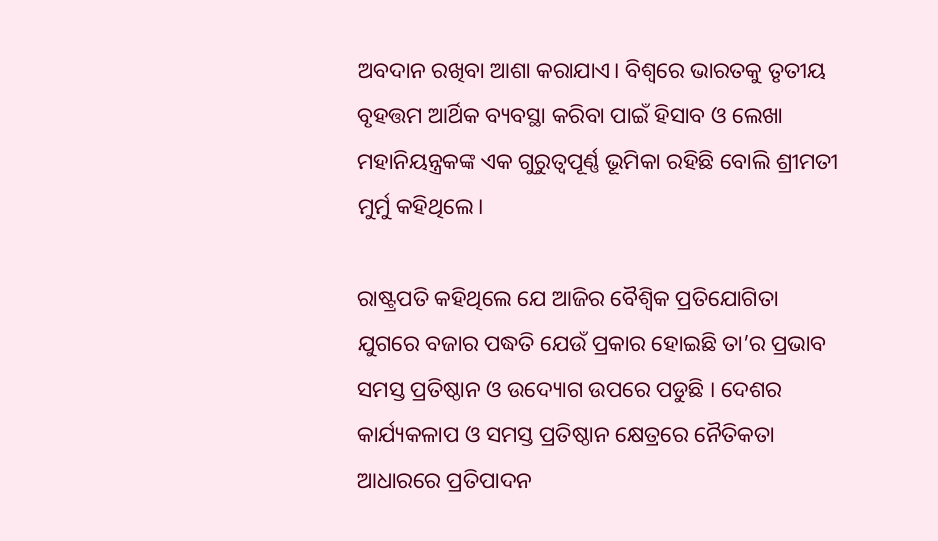ଅବଦାନ ରଖିବା ଆଶା କରାଯାଏ। ବିଶ୍ୱରେ ଭାରତକୁ ତୃତୀୟ ବୃହତ୍ତମ ଆର୍ଥିକ ବ୍ୟବସ୍ଥା କରିବା ପାଇଁ ହିସାବ ଓ ଲେଖା ମହାନିୟନ୍ତ୍ରକଙ୍କ ଏକ ଗୁରୁତ୍ୱପୂର୍ଣ୍ଣ ଭୂମିକା ରହିଛି ବୋଲି ଶ୍ରୀମତୀ ମୁର୍ମୁ କହିଥିଲେ।

ରାଷ୍ଟ୍ରପତି କହିଥିଲେ ଯେ ଆଜିର ବୈଶ୍ୱିକ ପ୍ରତିଯୋଗିତା ଯୁଗରେ ବଜାର ପଦ୍ଧତି ଯେଉଁ ପ୍ରକାର ହୋଇଛି ତା’ର ପ୍ରଭାବ ସମସ୍ତ ପ୍ରତିଷ୍ଠାନ ଓ ଉଦ୍ୟୋଗ ଉପରେ ପଡୁଛି । ଦେଶର କାର୍ଯ୍ୟକଳାପ ଓ ସମସ୍ତ ପ୍ରତିଷ୍ଠାନ କ୍ଷେତ୍ରରେ ନୈତିକତା ଆଧାରରେ ପ୍ରତିପାଦନ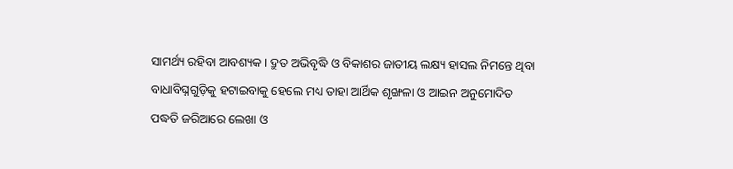ସାମର୍ଥ୍ୟ ରହିବା ଆବଶ୍ୟକ । ଦ୍ରୁତ ଅଭିବୃଦ୍ଧି ଓ ବିକାଶର ଜାତୀୟ ଲକ୍ଷ୍ୟ ହାସଲ ନିମନ୍ତେ ଥିବା ବାଧାବିଘ୍ନଗୁଡ଼ିକୁ ହଟାଇବାକୁ ହେଲେ ମଧ୍ୟ ତାହା ଆର୍ଥିକ ଶୃଙ୍ଖଳା ଓ ଆଇନ ଅନୁମୋଦିତ ପଦ୍ଧତି ଜରିଆରେ ଲେଖା ଓ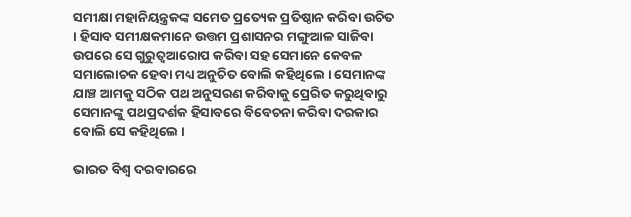ସମୀକ୍ଷା ମହାନିୟନ୍ତ୍ରକଙ୍କ ସମେତ ପ୍ରତ୍ୟେକ ପ୍ରତିଷ୍ଠାନ କରିବା ଉଚିତ । ହିସାବ ସମୀକ୍ଷକମାନେ ଉତ୍ତମ ପ୍ରଶାସନର ମଙ୍ଗୁଆଳ ସାଜିବା ଉପରେ ସେ ଗୁରୁତ୍ୱଆରୋପ କରିବା ସହ ସେମାନେ କେବଳ ସମାଲୋଚକ ହେବା ମଧ୍ୟ ଅନୁଚିତ ବୋଲି କହିଥିଲେ । ସେମାନଙ୍କ ଯାଞ୍ଚ ଆମକୁ ସଠିକ ପଥ ଅନୁସରଣ କରିବାକୁ ପ୍ରେରିତ କରୁଥିବାରୁ ସେମାନଙ୍କୁ ପଥପ୍ରଦର୍ଶକ ହିସାବରେ ବିବେଚନା କରିବା ଦରକାର ବୋଲି ସେ କହିଥିଲେ ।

ଭାରତ ବିଶ୍ୱ ଦରବାରରେ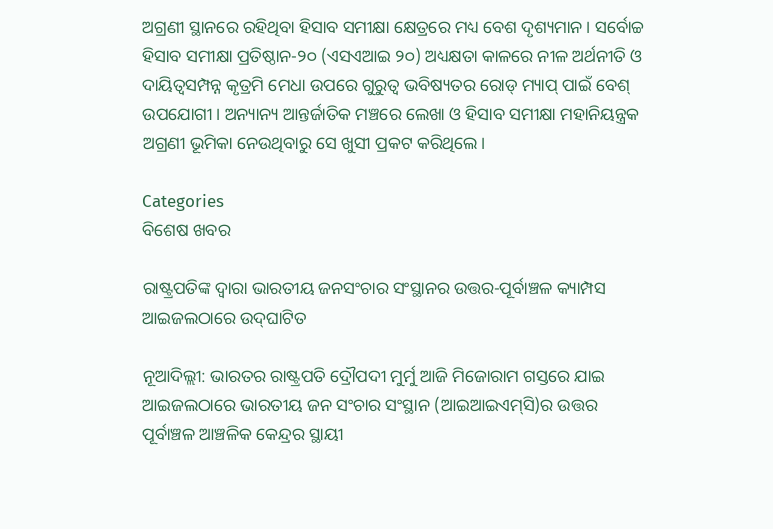ଅଗ୍ରଣୀ ସ୍ଥାନରେ ରହିଥିବା ହିସାବ ସମୀକ୍ଷା କ୍ଷେତ୍ରରେ ମଧ୍ୟ ବେଶ ଦୃଶ୍ୟମାନ। ସର୍ବୋଚ୍ଚ ହିସାବ ସମୀକ୍ଷା ପ୍ରତିଷ୍ଠାନ-୨୦ (ଏସଏଆଇ ୨୦) ଅଧ୍ୟକ୍ଷତା କାଳରେ ନୀଳ ଅର୍ଥନୀତି ଓ ଦାୟିତ୍ୱସମ୍ପନ୍ନ କୃତ୍ରମି ମେଧା ଉପରେ ଗୁରୁତ୍ୱ ଭବିଷ୍ୟତର ରୋଡ୍ ମ୍ୟାପ୍ ପାଇଁ ବେଶ୍ ଉପଯୋଗୀ। ଅନ୍ୟାନ୍ୟ ଆନ୍ତର୍ଜାତିକ ମଞ୍ଚରେ ଲେଖା ଓ ହିସାବ ସମୀକ୍ଷା ମହାନିୟନ୍ତ୍ରକ ଅଗ୍ରଣୀ ଭୂମିକା ନେଉଥିବାରୁ ସେ ଖୁସୀ ପ୍ରକଟ କରିଥିଲେ।

Categories
ବିଶେଷ ଖବର

ରାଷ୍ଟ୍ରପତିଙ୍କ ଦ୍ୱାରା ଭାରତୀୟ ଜନସଂଚାର ସଂସ୍ଥାନର ଉତ୍ତର-ପୂର୍ବାଞ୍ଚଳ କ୍ୟାମ୍ପସ ଆଇଜଲଠାରେ ଉଦ୍‌ଘାଟିତ

ନୂଆଦିଲ୍ଲୀ: ଭାରତର ରାଷ୍ଟ୍ରପତି ଦ୍ରୌପଦୀ ମୁର୍ମୁ ଆଜି ମିଜୋରାମ ଗସ୍ତରେ ଯାଇ ଆଇଜଲଠାରେ ଭାରତୀୟ ଜନ ସଂଚାର ସଂସ୍ଥାନ (ଆଇଆଇଏମ୍‌ସି)ର ଉତ୍ତର ପୂର୍ବାଞ୍ଚଳ ଆଞ୍ଚଳିକ କେନ୍ଦ୍ରର ସ୍ଥାୟୀ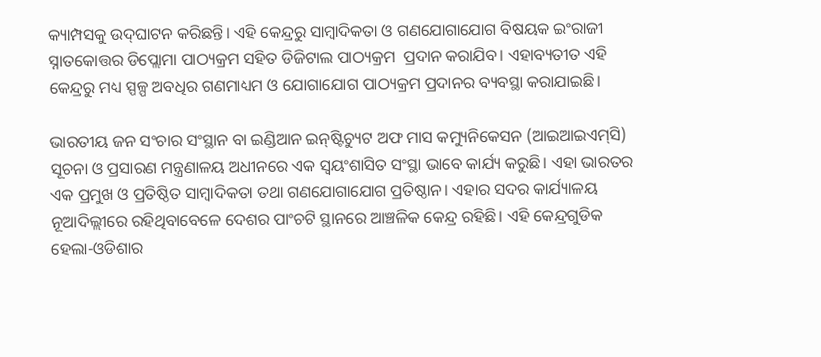କ୍ୟାମ୍ପସକୁ ଉଦ୍‌ଘାଟନ କରିଛନ୍ତି। ଏହି କେନ୍ଦ୍ରରୁ ସାମ୍ବାଦିକତା ଓ ଗଣଯୋଗାଯୋଗ ବିଷୟକ ଇଂରାଜୀ  ସ୍ନାତକୋତ୍ତର ଡିପ୍ଲୋମା ପାଠ୍ୟକ୍ରମ ସହିତ ଡିଜିଟାଲ ପାଠ୍ୟକ୍ରମ  ପ୍ରଦାନ କରାଯିବ। ଏହାବ୍ୟତୀତ ଏହି କେନ୍ଦ୍ରରୁ ମଧ୍ୟ ସ୍ପଳ୍ପ ଅବଧିର ଗଣମାଧ୍ୟମ ଓ ଯୋଗାଯୋଗ ପାଠ୍ୟକ୍ରମ ପ୍ରଦାନର ବ୍ୟବସ୍ଥା କରାଯାଇଛି।

ଭାରତୀୟ ଜନ ସଂଚାର ସଂସ୍ଥାନ ବା ଇଣ୍ଡିଆନ ଇନ୍‌ଷ୍ଟିଚ୍ୟୁଟ ଅଫ ମାସ କମ୍ୟୁନିକେସନ (ଆଇଆଇଏମ୍‌ସି) ସୂଚନା ଓ ପ୍ରସାରଣ ମନ୍ତ୍ରଣାଳୟ ଅଧୀନରେ ଏକ ସ୍ୱୟଂଶାସିତ ସଂସ୍ଥା ଭାବେ କାର୍ଯ୍ୟ କରୁଛି। ଏହା ଭାରତର ଏକ ପ୍ରମୁଖ ଓ ପ୍ରତିଷ୍ଠିତ ସାମ୍ବାଦିକତା ତଥା ଗଣଯୋଗାଯୋଗ ପ୍ରତିଷ୍ଠାନ। ଏହାର ସଦର କାର୍ଯ୍ୟାଳୟ ନୂଆଦିଲ୍ଲୀରେ ରହିଥିବାବେଳେ ଦେଶର ପାଂଚଟି ସ୍ଥାନରେ ଆଞ୍ଚଳିକ କେନ୍ଦ୍ର ରହିଛି। ଏହି କେନ୍ଦ୍ରଗୁଡିକ ହେଲା-ଓଡିଶାର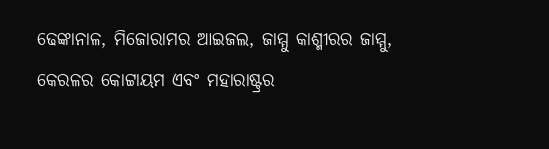ଢେଙ୍କାନାଳ, ମିଜୋରାମର ଆଇଜଲ, ଜାମ୍ମୁ କାଶ୍ମୀରର ଜାମ୍ମୁ, କେରଳର କୋଟ୍ଟାୟମ ଏବଂ ମହାରାଷ୍ଟ୍ରର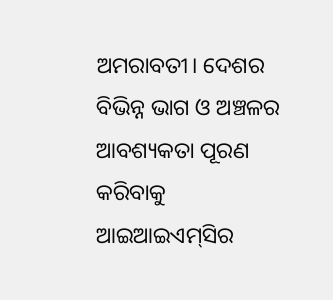ଅମରାବତୀ। ଦେଶର ବିଭିନ୍ନ ଭାଗ ଓ ଅଞ୍ଚଳର ଆବଶ୍ୟକତା ପୂରଣ କରିବାକୁ ଆଇଆଇଏମ୍‌ସିର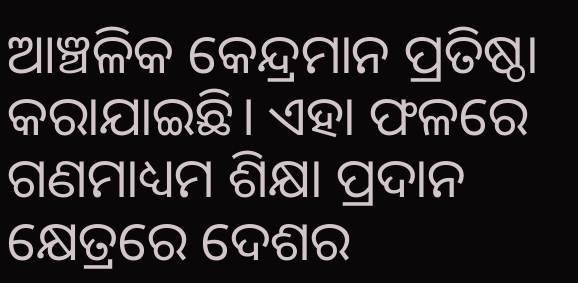ଆଞ୍ଚଳିକ କେନ୍ଦ୍ରମାନ ପ୍ରତିଷ୍ଠା କରାଯାଇଛି। ଏହା ଫଳରେ ଗଣମାଧ୍ୟମ ଶିକ୍ଷା ପ୍ରଦାନ କ୍ଷେତ୍ରରେ ଦେଶର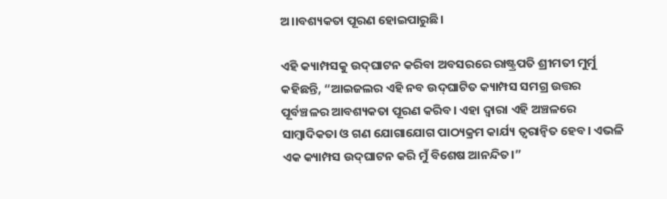ଅ।।ବଶ୍ୟକତା ପୂରଣ ହୋଇପାରୁଛି।

ଏହି କ୍ୟାମ୍ପସକୁ ଉଦ୍‌ଘାଟନ କରିବା ଅବସରରେ ରାଷ୍ଟ୍ରପତି ଶ୍ରୀମତୀ ମୁର୍ମୁ କହିଛନ୍ତି, “ଆଇଜଲର ଏହି ନବ ଉଦ୍‌ଘାଟିତ କ୍ୟାମ୍ପସ ସମଗ୍ର ଉତ୍ତର ପୂର୍ବଞ୍ଚଳର ଆବଶ୍ୟକତା ପୂରଣ କରିବ। ଏହା ଦ୍ୱାରା ଏହି ଅଞ୍ଚଳରେ ସାମ୍ବାଦିକତା ଓ ଗଣ ଯୋଗାଯୋଗ ପାଠ୍ୟକ୍ରମ କାର୍ଯ୍ୟ ତ୍ୱରାନ୍ୱିତ ହେବ। ଏଭଳି ଏକ କ୍ୟାମ୍ପସ ଉଦ୍‌ଘାଟନ କରି ମୁଁ ବିଶେଷ ଆନନ୍ଦିତ।”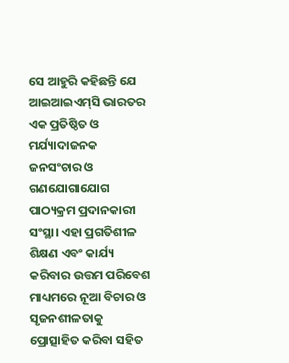ସେ ଆହୁରି କହିଛନ୍ତି ଯେ ଆଇଆଇଏମ୍‌ସି ଭାରତର ଏକ ପ୍ରତିଷ୍ଠିତ ଓ ମର୍ଯ୍ୟାଦାଜନକ ଜନସଂଚାର ଓ ଗଣଯୋଗାଯୋଗ ପାଠ୍ୟକ୍ରମ ପ୍ରଦାନକାରୀ ସଂସ୍ଥା। ଏହା ପ୍ରଗତିଶୀଳ ଶିକ୍ଷଣ ଏବଂ କାର୍ଯ୍ୟ କରିବାର ଉତ୍ତମ ପରିବେଶ ମାଧ୍ୟମରେ ନୂଆ ବିଚାର ଓ ସୃଜନଶୀଳତାକୁ ପ୍ରୋତ୍ସାହିତ କରିବା ସହିତ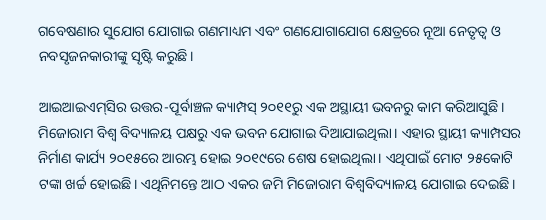ଗବେଷଣାର ସୁଯୋଗ ଯୋଗାଇ ଗଣମାଧ୍ୟମ ଏବଂ ଗଣଯୋଗାଯୋଗ କ୍ଷେତ୍ରରେ ନୂଆ ନେତୃତ୍ୱ ଓ ନବସୃଜନକାରୀଙ୍କୁ ସୃଷ୍ଟି କରୁଛି।

ଆଇଆଇଏମ୍‌ସିର ଉତ୍ତର-ପୂର୍ବାଞ୍ଚଳ କ୍ୟାମ୍ପସ୍ ୨୦୧୧ରୁ ଏକ ଅସ୍ଥାୟୀ ଭବନରୁ କାମ କରିଆସୁଛି। ମିଜୋରାମ ବିଶ୍ୱ ବିଦ୍ୟାଳୟ ପକ୍ଷରୁ ଏକ ଭବନ ଯୋଗାଇ ଦିଆଯାଇଥିଲା। ଏହାର ସ୍ଥାୟୀ କ୍ୟାମ୍ପସର ନିର୍ମାଣ କାର୍ଯ୍ୟ ୨୦୧୫ରେ ଆରମ୍ଭ ହୋଇ ୨୦୧୯ରେ ଶେଷ ହୋଇଥିଲା। ଏଥିପାଇଁ ମୋଟ ୨୫କୋଟି ଟଙ୍କା ଖର୍ଚ୍ଚ ହୋଇଛି। ଏଥିନିମନ୍ତେ ଆଠ ଏକର ଜମି ମିଜୋରାମ ବିଶ୍ୱବିଦ୍ୟାଳୟ ଯୋଗାଇ ଦେଇଛି।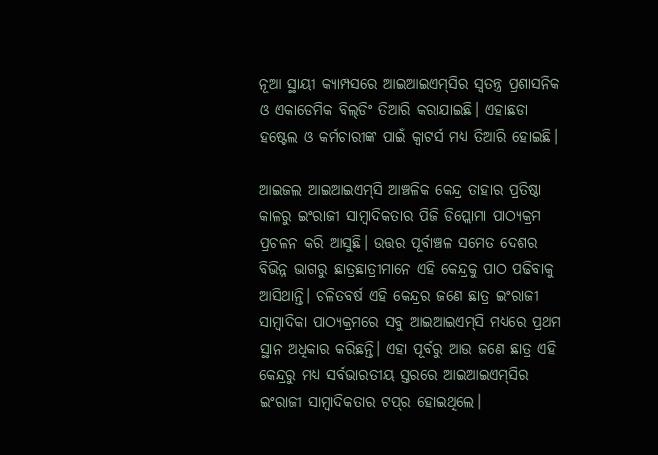ନୂଆ ସ୍ଥାୟୀ କ୍ୟାମ୍ପସରେ ଆଇଆଇଏମ୍‌ସିର ସ୍ୱତନ୍ତ୍ର ପ୍ରଶାସନିକ ଓ ଏକାଡେମିକ ବିଲ୍‌ଡିଂ ତିଆରି କରାଯାଇଛି। ଏହାଛଡା ହଷ୍ଟେଲ ଓ କର୍ମଚାରୀଙ୍କ ପାଇଁ କ୍ୱାଟର୍ସ ମଧ୍ୟ ତିଆରି ହୋଇଛି।

ଆଇଜଲ ଆଇଆଇଏମ୍‌ସି ଆଞ୍ଚଳିକ କେନ୍ଦ୍ର ତାହାର ପ୍ରତିଷ୍ଠା କାଳରୁ ଇଂରାଜୀ ସାମ୍ବାଦିକତାର ପିଜି ଡିପ୍ଲୋମା ପାଠ୍ୟକ୍ରମ ପ୍ରଚଳନ କରି ଆସୁଛି। ଉତ୍ତର ପୂର୍ବାଞ୍ଚଳ ସମେତ ଦେଶର ବିଭିନ୍ନ ଭାଗରୁ ଛାତ୍ରଛାତ୍ରୀମାନେ ଏହି କେନ୍ଦ୍ରକୁ ପାଠ ପଢିବାକୁ ଆସିଥାନ୍ତି। ଚଳିତବର୍ଷ ଏହି କେନ୍ଦ୍ରର ଜଣେ ଛାତ୍ର ଇଂରାଜୀ ସାମ୍ବାଦିକା ପାଠ୍ୟକ୍ରମରେ ସବୁ ଆଇଆଇଏମ୍‌ସି ମଧ୍ୟରେ ପ୍ରଥମ ସ୍ଥାନ ଅଧିକାର କରିଛନ୍ତି। ଏହା ପୂର୍ବରୁ ଆଉ ଜଣେ ଛାତ୍ର ଏହି କେନ୍ଦ୍ରରୁ ମଧ୍ୟ ସର୍ବଭାରତୀୟ ସ୍ତରରେ ଆଇଆଇଏମ୍‌ସିର ଇଂରାଜୀ ସାମ୍ବାଦିକତାର ଟପ୍‌ର ହୋଇଥିଲେ।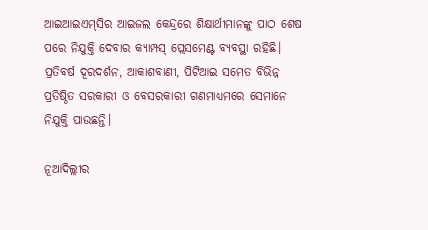ଆଇଆଇଏମ୍‌ସିର ଆଇଜଲ କେନ୍ଦ୍ରରେ ଶିକ୍ଷାର୍ଥୀମାନଙ୍କୁ ପାଠ ଶେଷ ପରେ ନିଯୁକ୍ତି ଦେବାର କ୍ୟାମ୍ପସ୍ ପ୍ଲେସମେଣ୍ଟ ବ୍ୟବସ୍ଥା ରହିଛି। ପ୍ରତିବର୍ଷ ଦୂରଦର୍ଶନ, ଆକାଶବାଣୀ, ପିଟିଆଇ ସମେତ ବିଭିନ୍ନ ପ୍ରତିଷ୍ଠିତ ସରକାରୀ ଓ ବେସରକାରୀ ଗଣମାଧ୍ୟମରେ ସେମାନେ ନିଯୁକ୍ତି ପାଉଛନ୍ତି।

ନୂଆଦିଲ୍ଲୀର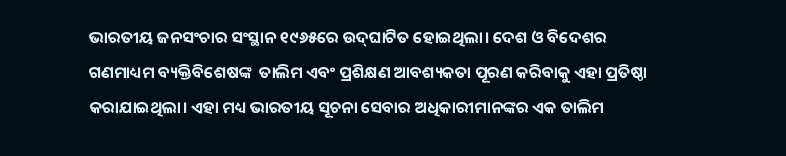ଭାରତୀୟ ଜନସଂଚାର ସଂସ୍ଥାନ ୧୯୬୫ରେ ଉଦ୍‌ଘାଟିତ ହୋଇଥିଲା। ଦେଶ ଓ ବିଦେଶର ଗଣମାଧ୍ୟମ ବ୍ୟକ୍ତିବିଶେଷଙ୍କ  ତାଲିମ ଏବଂ ପ୍ରଶିକ୍ଷଣ ଆବଶ୍ୟକତା ପୂରଣ କରିବାକୁ ଏହା ପ୍ରତିଷ୍ଠା କରାଯାଇଥିଲା। ଏହା ମଧ୍ୟ ଭାରତୀୟ ସୂଚନା ସେବାର ଅଧିକାରୀମାନଙ୍କର ଏକ ତାଲିମ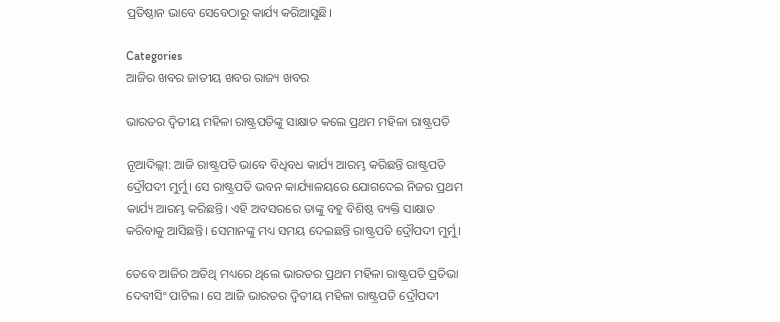ପ୍ରତିଷ୍ଠାନ ଭାବେ ସେବେଠାରୁ କାର୍ଯ୍ୟ କରିଆସୁଛି।

Categories
ଆଜିର ଖବର ଜାତୀୟ ଖବର ରାଜ୍ୟ ଖବର

ଭାରତର ଦ୍ବିତୀୟ ମହିଳା ରାଷ୍ଟ୍ରପତିଙ୍କୁ ସାକ୍ଷାତ କଲେ ପ୍ରଥମ ମହିଳା ରାଷ୍ଟ୍ରପତି

ନୂଆଦିଲ୍ଲୀ: ଆଜି ରାଷ୍ଟ୍ରପତି ଭାବେ ବିଧିବଧ କାର୍ଯ୍ୟ ଆରମ୍ଭ କରିଛନ୍ତି ରାଷ୍ଟ୍ରପତି ଦ୍ରୌପଦୀ ମୁର୍ମୁ। ସେ ରାଷ୍ଟ୍ରପତି ଭବନ କାର୍ଯ୍ୟାଳୟରେ ଯୋଗଦେଇ ନିଜର ପ୍ରଥମ କାର୍ଯ୍ୟ ଆରମ୍ଭ କରିଛନ୍ତି। ଏହି ଅବସରରେ ତାଙ୍କୁ ବହୁ ବିଶିଷ୍ଠ ବ୍ୟକ୍ତି ସାକ୍ଷାତ କରିବାକୁ ଆସିଛନ୍ତି। ସେମାନଙ୍କୁ ମଧ୍ୟ ସମୟ ଦେଇଛନ୍ତି ରାଷ୍ଟ୍ରପତି ଦ୍ରୌପଦୀ ମୁର୍ମୁ।

ତେବେ ଆଜିର ଅତିଥି ମଧ୍ୟରେ ଥିଲେ ଭାରତର ପ୍ରଥମ ମହିଳା ରାଷ୍ଟ୍ରପତି ପ୍ରତିଭା ଦେବୀସିଂ ପାଟିଲ। ସେ ଆଜି ଭାରତର ଦ୍ବିତୀୟ ମହିଳା ରାଷ୍ଟ୍ରପତି ଦ୍ରୌପଦୀ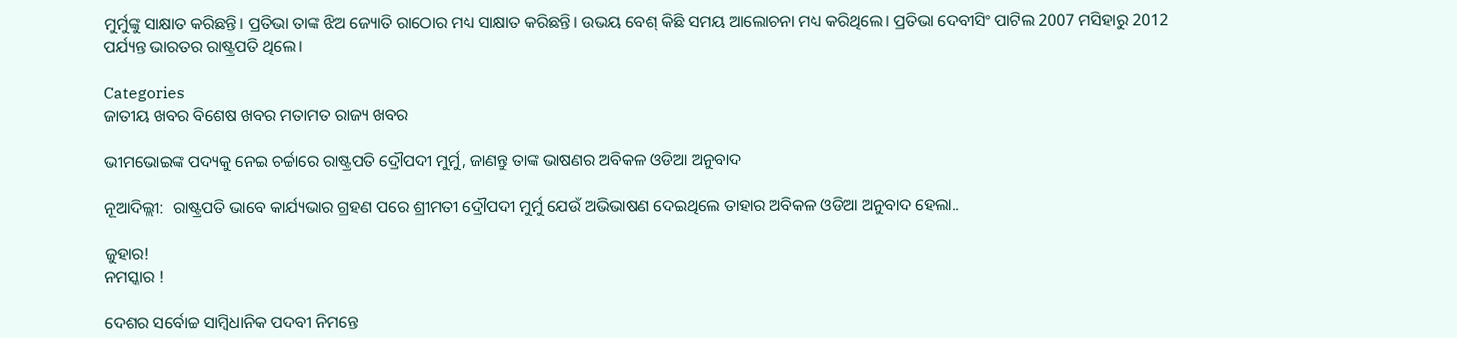ମୁର୍ମୁଙ୍କୁ ସାକ୍ଷାତ କରିଛନ୍ତି। ପ୍ରତିଭା ତାଙ୍କ ଝିଅ ଜ୍ୟୋତି ରାଠୋର ମଧ୍ୟ ସାକ୍ଷାତ କରିଛନ୍ତି। ଉଭୟ ବେଶ୍ କିଛି ସମୟ ଆଲୋଚନା ମଧ୍ୟ କରିଥିଲେ। ପ୍ରତିଭା ଦେବୀସିଂ ପାଟିଲ 2007 ମସିହାରୁ 2012 ପର୍ଯ୍ୟନ୍ତ ଭାରତର ରାଷ୍ଟ୍ରପତି ଥିଲେ।

Categories
ଜାତୀୟ ଖବର ବିଶେଷ ଖବର ମତାମତ ରାଜ୍ୟ ଖବର

ଭୀମଭୋଇଙ୍କ ପଦ୍ୟକୁ ନେଇ ଚର୍ଚ୍ଚାରେ ରାଷ୍ଟ୍ରପତି ଦ୍ରୌପଦୀ ମୁର୍ମୁ, ଜାଣନ୍ତୁ ତାଙ୍କ ଭାଷଣର ଅବିକଳ ଓଡିଆ ଅନୁବାଦ

ନୂଆଦିଲ୍ଲୀ:  ରାଷ୍ଟ୍ରପତି ଭାବେ କାର୍ଯ୍ୟଭାର ଗ୍ରହଣ ପରେ ଶ୍ରୀମତୀ ଦ୍ରୌପଦୀ ମୁର୍ମୁ ଯେଉଁ ଅଭିଭାଷଣ ଦେଇଥିଲେ ତାହାର ଅବିକଳ ଓଡିଆ ଅନୁବାଦ ହେଲା..

ଜୁହାର!
ନମସ୍କାର !

ଦେଶର ସର୍ବୋଚ୍ଚ ସାମ୍ବିଧାନିକ ପଦବୀ ନିମନ୍ତେ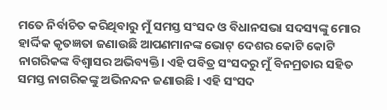ମତେ ନିର୍ବାଚିତ କରିଥିବାରୁ ମୁଁ ସମସ୍ତ ସଂସଦ ଓ ବିଧାନସଭା ସଦସ୍ୟଙ୍କୁ ମୋର ହାର୍ଦ୍ଦିକ କୃତଜ୍ଞତା ଜଣାଉଛି ଆପଣମାନଙ୍କ ଭୋଟ୍ ଦେଶର କୋଟି କୋଟି ନାଗରିକଙ୍କ ବିଶ୍ୱାସର ଅଭିବ୍ୟକ୍ତି। ଏହି ପବିତ୍ର ସଂସଦରୁ ମୁଁ ବିନମ୍ରତାର ସହିତ ସମସ୍ତ ନାଗରିକଙ୍କୁ ଅଭିନନ୍ଦନ ଜଣାଉଛି । ଏହି ସଂସଦ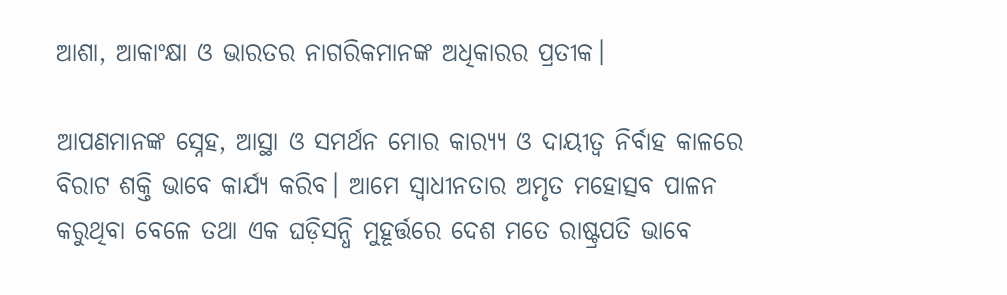ଆଶା, ଆକାଂକ୍ଷା ଓ ଭାରତର ନାଗରିକମାନଙ୍କ ଅଧିକାରର ପ୍ରତୀକ।

ଆପଣମାନଙ୍କ ସ୍ନେହ, ଆସ୍ଥା ଓ ସମର୍ଥନ ମୋର କାର‌୍ୟ୍ୟ ଓ ଦାୟୀତ୍ୱ ନିର୍ବାହ କାଳରେ ବିରାଟ ଶକ୍ତି ଭାବେ କାର୍ଯ୍ୟ କରିବ। ଆମେ ସ୍ୱାଧୀନତାର ଅମୃତ ମହୋତ୍ସବ ପାଳନ କରୁଥିବା ବେଳେ ତଥା ଏକ ଘଡ଼ିସନ୍ଧି ମୁହୂର୍ତ୍ତରେ ଦେଶ ମତେ ରାଷ୍ଟ୍ରପତି ଭାବେ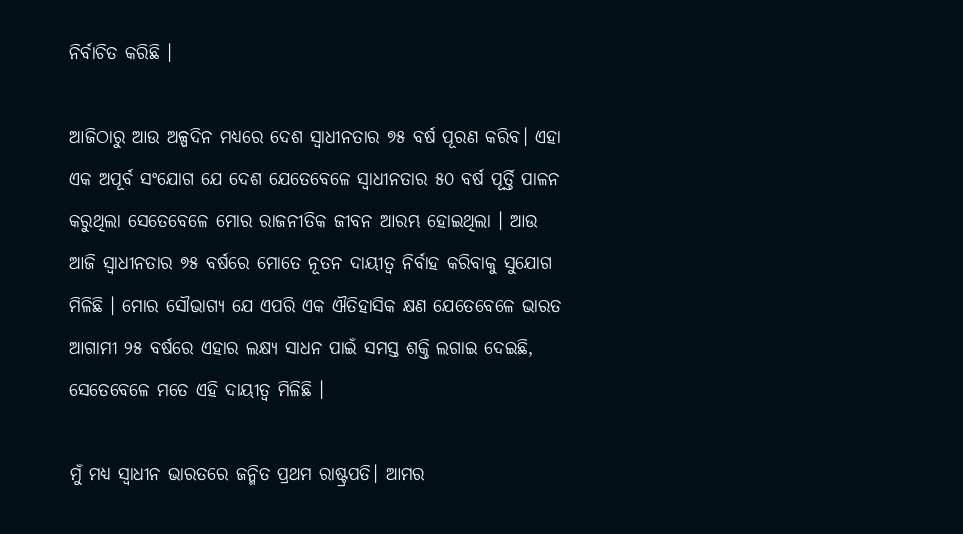ନିର୍ବାଚିତ କରିଛି ।

ଆଜିଠାରୁ ଆଉ ଅଳ୍ପଦିନ ମଧ୍ୟରେ ଦେଶ ସ୍ୱାଧୀନତାର ୭୫ ବର୍ଷ ପୂରଣ କରିବ। ଏହା ଏକ ଅପୂର୍ବ ସଂଯୋଗ ଯେ ଦେଶ ଯେତେବେଳେ ସ୍ୱାଧୀନତାର ୫୦ ବର୍ଷ ପୂର୍ତ୍ତି ପାଳନ କରୁଥିଲା ସେତେବେଳେ ମୋର ରାଜନୀତିକ ଜୀବନ ଆରମ୍ଭ ହୋଇଥିଲା । ଆଉ ଆଜି ସ୍ୱାଧୀନତାର ୭୫ ବର୍ଷରେ ମୋତେ ନୂତନ ଦାୟୀତ୍ୱ ନିର୍ବାହ କରିବାକୁ ସୁଯୋଗ ମିଳିଛି । ମୋର ସୌଭାଗ୍ୟ ଯେ ଏପରି ଏକ ଐତିହାସିକ କ୍ଷଣ ଯେତେବେଳେ ଭାରତ ଆଗାମୀ ୨୫ ବର୍ଷରେ ଏହାର ଲକ୍ଷ୍ୟ ସାଧନ ପାଇଁ ସମସ୍ତ ଶକ୍ତି ଲଗାଇ ଦେଇଛି, ସେତେବେଳେ ମତେ ଏହି ଦାୟୀତ୍ୱ ମିଳିଛି ।

ମୁଁ ମଧ୍ୟ ସ୍ୱାଧୀନ ଭାରତରେ ଜନ୍ମିତ ପ୍ରଥମ ରାଷ୍ଟ୍ରପତି। ଆମର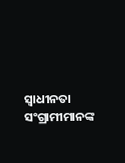ସ୍ୱାଧୀନତା ସଂଗ୍ରାମୀମାନଙ୍କ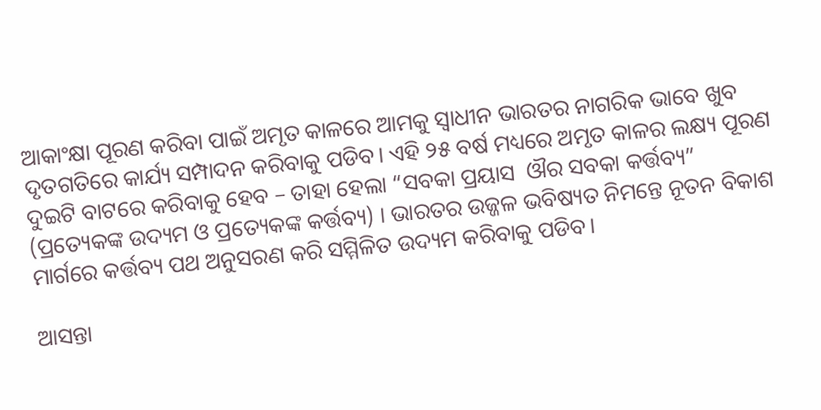ଆକାଂକ୍ଷା ପୂରଣ କରିବା ପାଇଁ ଅମୃତ କାଳରେ ଆମକୁ ସ୍ୱାଧୀନ ଭାରତର ନାଗରିକ ଭାବେ ଖୁବ ଦୃତଗତିରେ କାର୍ଯ୍ୟ ସମ୍ପାଦନ କରିବାକୁ ପଡିବ। ଏହି ୨୫ ବର୍ଷ ମଧ୍ୟରେ ଅମୃତ କାଳର ଲକ୍ଷ୍ୟ ପୂରଣ ଦୁଇଟି ବାଟରେ କରିବାକୁ ହେବ – ତାହା ହେଲା “ସବକା ପ୍ରୟାସ  ଔର ସବକା କର୍ତ୍ତବ୍ୟ” (ପ୍ରତ୍ୟେକଙ୍କ ଉଦ୍ୟମ ଓ ପ୍ରତ୍ୟେକଙ୍କ କର୍ତ୍ତବ୍ୟ) । ଭାରତର ଉଜ୍ଜଳ ଭବିଷ୍ୟତ ନିମନ୍ତେ ନୂତନ ବିକାଶ ମାର୍ଗରେ କର୍ତ୍ତବ୍ୟ ପଥ ଅନୁସରଣ କରି ସମ୍ମିଳିତ ଉଦ୍ୟମ କରିବାକୁ ପଡିବ।

ଆସନ୍ତା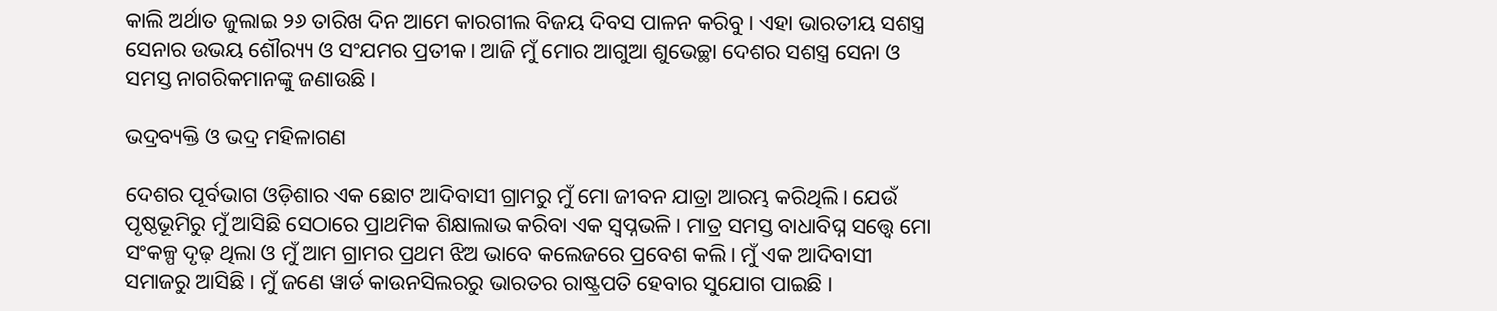କାଲି ଅର୍ଥାତ ଜୁଲାଇ ୨୬ ତାରିଖ ଦିନ ଆମେ କାରଗୀଲ ବିଜୟ ଦିବସ ପାଳନ କରିବୁ। ଏହା ଭାରତୀୟ ସଶସ୍ତ୍ର ସେନାର ଉଭୟ ଶୌର‌୍ୟ୍ୟ ଓ ସଂଯମର ପ୍ରତୀକ। ଆଜି ମୁଁ ମୋର ଆଗୁଆ ଶୁଭେଚ୍ଛା ଦେଶର ସଶସ୍ତ୍ର ସେନା ଓ ସମସ୍ତ ନାଗରିକମାନଙ୍କୁ ଜଣାଉଛି।

ଭଦ୍ରବ୍ୟକ୍ତି ଓ ଭଦ୍ର ମହିଳାଗଣ

ଦେଶର ପୂର୍ବଭାଗ ଓଡ଼ିଶାର ଏକ ଛୋଟ ଆଦିବାସୀ ଗ୍ରାମରୁ ମୁଁ ମୋ ଜୀବନ ଯାତ୍ରା ଆରମ୍ଭ କରିଥିଲି। ଯେଉଁ ପୃଷ୍ଠଭୂମିରୁ ମୁଁ ଆସିଛି ସେଠାରେ ପ୍ରାଥମିକ ଶିକ୍ଷାଲାଭ କରିବା ଏକ ସ୍ୱପ୍ନଭଳି। ମାତ୍ର ସମସ୍ତ ବାଧାବିଘ୍ନ ସତ୍ତ୍ୱେ ମୋ ସଂକଳ୍ପ ଦୃଢ଼ ଥିଲା ଓ ମୁଁ ଆମ ଗ୍ରାମର ପ୍ରଥମ ଝିଅ ଭାବେ କଲେଜରେ ପ୍ରବେଶ କଲି। ମୁଁ ଏକ ଆଦିବାସୀ ସମାଜରୁ ଆସିଛି । ମୁଁ ଜଣେ ୱାର୍ଡ କାଉନସିଲରରୁ ଭାରତର ରାଷ୍ଟ୍ରପତି ହେବାର ସୁଯୋଗ ପାଇଛି ।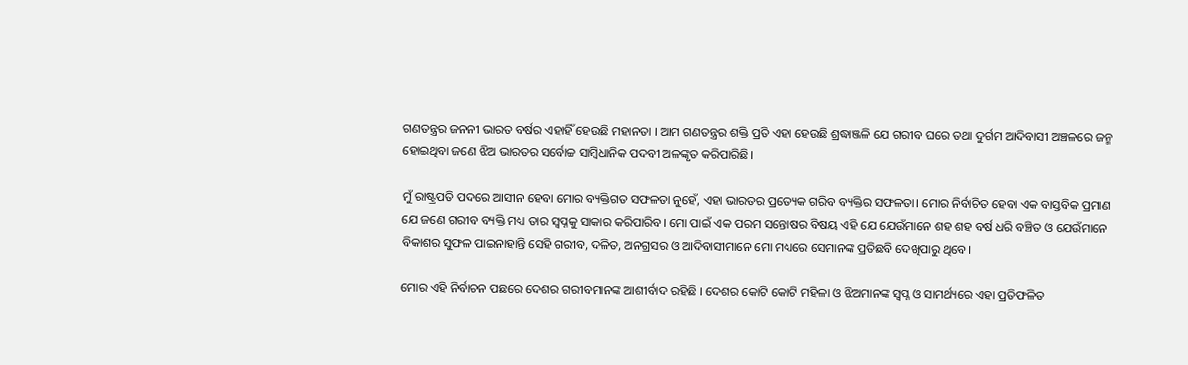ଗଣତନ୍ତ୍ରର ଜନନୀ ଭାରତ ବର୍ଷର ଏହାହିଁ ହେଉଛି ମହାନତା । ଆମ ଗଣତନ୍ତ୍ରର ଶକ୍ତି ପ୍ରତି ଏହା ହେଉଛି ଶ୍ରଦ୍ଧାଞ୍ଜଳି ଯେ ଗରୀବ ଘରେ ତଥା ଦୁର୍ଗମ ଆଦିବାସୀ ଅଞ୍ଚଳରେ ଜନ୍ମ ହୋଇଥିବା ଜଣେ ଝିଅ ଭାରତର ସର୍ବୋଚ୍ଚ ସାମ୍ବିଧାନିକ ପଦବୀ ଅଳଙ୍କୃତ କରିପାରିଛି।

ମୁଁ ରାଷ୍ଟ୍ରପତି ପଦରେ ଆସୀନ ହେବା ମୋର ବ୍ୟକ୍ତିଗତ ସଫଳତା ନୁହେଁ, ଏହା ଭାରତର ପ୍ରତ୍ୟେକ ଗରିବ ବ୍ୟକ୍ତିର ସଫଳତା। ମୋର ନିର୍ବାଚିତ ହେବା ଏକ ବାସ୍ତବିକ ପ୍ରମାଣ ଯେ ଜଣେ ଗରୀବ ବ୍ୟକ୍ତି ମଧ୍ୟ ତାର ସ୍ୱପ୍ନକୁ ସାକାର କରିପାରିବ। ମୋ ପାଇଁ ଏକ ପରମ ସନ୍ତୋଷର ବିଷୟ ଏହି ଯେ ଯେଉଁମାନେ ଶହ ଶହ ବର୍ଷ ଧରି ବଞ୍ଚିତ ଓ ଯେଉଁମାନେ ବିକାଶର ସୁଫଳ ପାଇନାହାନ୍ତି ସେହି ଗରୀବ, ଦଳିତ, ଅନଗ୍ରସର ଓ ଆଦିବାସୀମାନେ ମୋ ମଧ୍ୟରେ ସେମାନଙ୍କ ପ୍ରତିଛବି ଦେଖିପାରୁ ଥିବେ।

ମୋର ଏହି ନିର୍ବାଚନ ପଛରେ ଦେଶର ଗରୀବମାନଙ୍କ ଆଶୀର୍ବାଦ ରହିଛି । ଦେଶର କୋଟି କୋଟି ମହିଳା ଓ ଝିଅମାନଙ୍କ ସ୍ୱପ୍ନ ଓ ସାମର୍ଥ୍ୟରେ ଏହା ପ୍ରତିଫଳିତ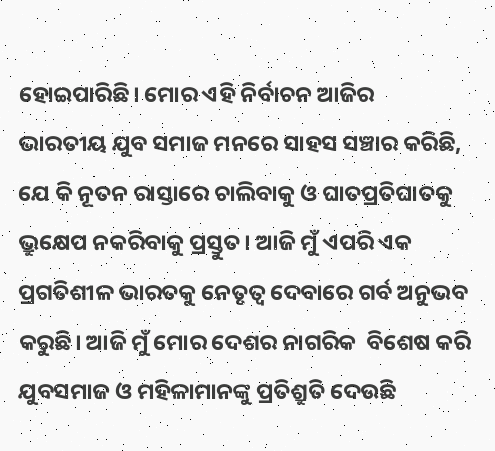ହୋଇପାରିଛି। ମୋର ଏହି ନିର୍ବାଚନ ଆଜିର  ଭାରତୀୟ ଯୁବ ସମାଜ ମନରେ ସାହସ ସଞ୍ଚାର କରିଛି, ଯେ କି ନୂତନ ରାସ୍ତାରେ ଚାଲିବାକୁ ଓ ଘାତପ୍ରତିଘାତକୁ ଭ୍ରୁକ୍ଷେପ ନକରିବାକୁ ପ୍ରସ୍ତୁତ। ଆଜି ମୁଁ ଏପରି ଏକ ପ୍ରଗତିଶୀଳ ଭାରତକୁ ନେତୃତ୍ୱ ଦେବାରେ ଗର୍ବ ଅନୁଭବ କରୁଛି। ଆଜି ମୁଁ ମୋର ଦେଶର ନାଗରିକ  ବିଶେଷ କରି ଯୁବସମାଜ ଓ ମହିଳାମାନଙ୍କୁ ପ୍ରତିଶ୍ରୁତି ଦେଉଛି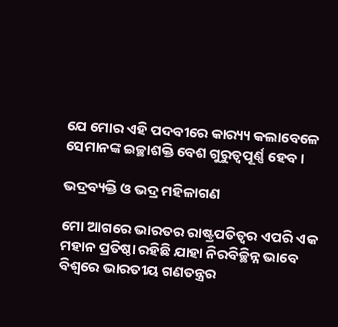ଯେ ମୋର ଏହି ପଦବୀରେ କାର‌୍ୟ୍ୟ କଲାବେଳେ ସେମାନଙ୍କ ଇଚ୍ଛାଶକ୍ତି ବେଶ ଗୁରୁତ୍ୱପୂର୍ଣ୍ଣ ହେବ।

ଭଦ୍ରବ୍ୟକ୍ତି ଓ ଭଦ୍ର ମହିଳାଗଣ

ମୋ ଆଗରେ ଭାରତର ରାଷ୍ଟ୍ରପତିତ୍ୱର ଏପରି ଏକ ମହାନ ପ୍ରତିଷ୍ଠା ରହିଛି ଯାହା ନିରବିଚ୍ଛିନ୍ନ ଭାବେ ବିଶ୍ୱରେ ଭାରତୀୟ ଗଣତନ୍ତ୍ରର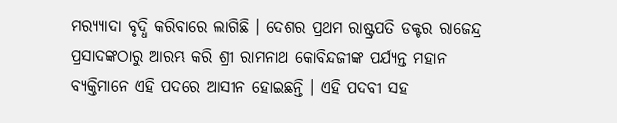ମର‌୍ୟ୍ୟାଦା ବୃଦ୍ଧି କରିବାରେ ଲାଗିଛି । ଦେଶର ପ୍ରଥମ ରାଷ୍ଟ୍ରପତି ଡକ୍ଟର ରାଜେନ୍ଦ୍ର ପ୍ରସାଦଙ୍କଠାରୁ ଆରମ୍ଭ କରି ଶ୍ରୀ ରାମନାଥ କୋବିନ୍ଦଜୀଙ୍କ ପର୍ଯ୍ୟନ୍ତ ମହାନ ବ୍ୟକ୍ତିମାନେ ଏହି ପଦରେ ଆସୀନ ହୋଇଛନ୍ତି । ଏହି ପଦବୀ ସହ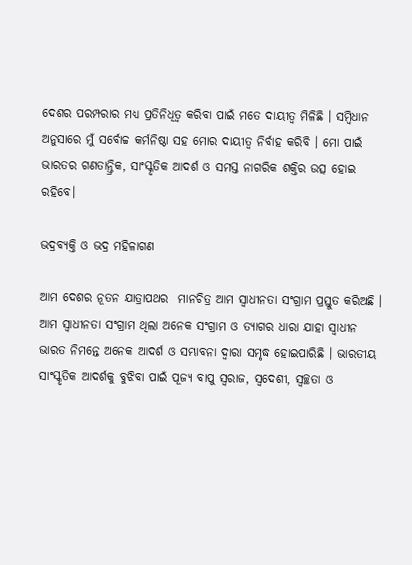ଦେଶର ପରମ୍ପରାର ମଧ୍ୟ ପ୍ରତିନିଧିତ୍ୱ କରିବା ପାଇଁ ମତେ ଦାୟୀତ୍ୱ ମିଳିଛି । ସମ୍ବିଧାନ ଅନୁସାରେ ମୁଁ ସର୍ବୋଚ୍ଚ କର୍ମନିଷ୍ଠା ସହ ମୋର ଦାୟୀତ୍ୱ ନିର୍ବାହ କରିବି । ମୋ ପାଇଁ ଭାରତର ଗଣତାନ୍ତ୍ରିକ, ସାଂସ୍କୃତିକ ଆଦର୍ଶ ଓ ସମସ୍ତ ନାଗରିକ ଶକ୍ତିର ଉତ୍ସ ହୋଇ ରହିବେ।

ଭଦ୍ରବ୍ୟକ୍ତି ଓ ଭଦ୍ର ମହିଳାଗଣ

ଆମ ଦେଶର ନୂତନ ଯାତ୍ରାପଥର  ମାନଚିତ୍ର ଆମ ସ୍ୱାଧୀନତା ସଂଗ୍ରାମ ପ୍ରସ୍ତୁତ କରିଅଛି । ଆମ ସ୍ୱାଧୀନତା ସଂଗ୍ରାମ ଥିଲା ଅନେକ ସଂଗ୍ରାମ ଓ ତ୍ୟାଗର ଧାରା ଯାହା ସ୍ୱାଧୀନ ଭାରତ ନିମନ୍ତେ ଅନେକ ଆଦର୍ଶ ଓ ସମ୍ଭାବନା ଦ୍ୱାରା ସମୃଦ୍ଧ ହୋଇପାରିଛି । ଭାରତୀୟ ସାଂସ୍କୃତିକ ଆଦର୍ଶକୁ ବୁଝିବା ପାଇଁ ପୂଜ୍ୟ ବାପୁ ସ୍ୱରାଜ, ସ୍ୱଦେଶୀ, ସ୍ୱଚ୍ଛତା ଓ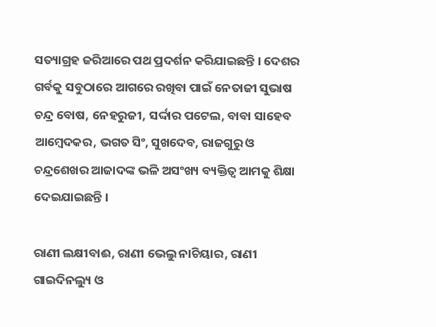ସତ୍ୟାଗ୍ରହ ଜରିଆରେ ପଥ ପ୍ରଦର୍ଶନ କରିଯାଇଛନ୍ତି । ଦେଶର ଗର୍ବକୁ ସବୁଠାରେ ଆଗରେ ରଖିବା ପାଇଁ ନେତାଜୀ ସୁଭାଷ ଚନ୍ଦ୍ର ବୋଷ, ନେହରୁଜୀ, ସର୍ଦ୍ଦାର ପଟେଲ, ବାବା ସାହେବ ଆମ୍ବେଦକର, ଭଗତ ସିଂ, ସୁଖଦେବ, ରାଜଗୁରୁ ଓ ଚନ୍ଦ୍ରଶେଖର ଆଜାଦଙ୍କ ଭଳି ଅସଂଖ୍ୟ ବ୍ୟକ୍ତିତ୍ୱ ଆମକୁ ଶିକ୍ଷା ଦେଇଯାଇଛନ୍ତି ।

ରାଣୀ ଲକ୍ଷୀବାଈ, ରାଣୀ ଭେଲୁ ନାଚିୟାର, ରାଣୀ ଗାଇଦିନଲ୍ୟୁ ଓ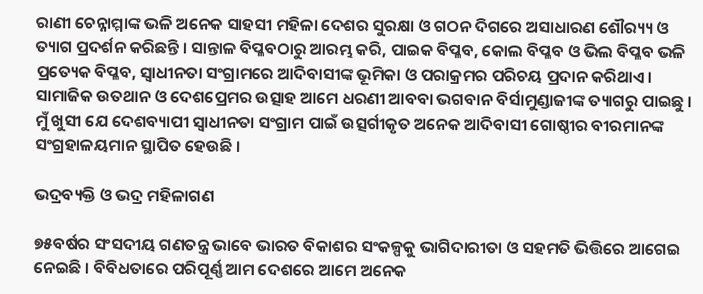ରାଣୀ ଚେନ୍ନାମ୍ମାଙ୍କ ଭଳି ଅନେକ ସାହସୀ ମହିଳା ଦେଶର ସୁରକ୍ଷା ଓ ଗଠନ ଦିଗରେ ଅସାଧାରଣ ଶୌର‌୍ୟ୍ୟ ଓ ତ୍ୟାଗ ପ୍ରଦର୍ଶନ କରିଛନ୍ତି । ସାନ୍ତାଳ ବିପ୍ଳବଠାରୁ ଆରମ୍ଭ କରି, ପାଇକ ବିପ୍ଳବ, କୋଲ ବିପ୍ଳବ ଓ ଭିଲ ବିପ୍ଳବ ଭଳି ପ୍ରତ୍ୟେକ ବିପ୍ଳବ, ସ୍ୱାଧୀନତା ସଂଗ୍ରାମରେ ଆଦିବାସୀଙ୍କ ଭୂମିକା ଓ ପରାକ୍ରମର ପରିଚୟ ପ୍ରଦାନ କରିଥାଏ । ସାମାଜିକ ଉତଥାନ ଓ ଦେଶପ୍ରେମର ଉତ୍ସାହ ଆମେ ଧରଣୀ ଆବବା ଭଗବାନ ବିର୍ସାମୁଣ୍ଡାଜୀଙ୍କ ତ୍ୟାଗରୁ ପାଇଛୁ । ମୁଁ ଖୁସୀ ଯେ ଦେଶବ୍ୟାପୀ ସ୍ୱାଧୀନତା ସଂଗ୍ରାମ ପାଇଁ ଉତ୍ସର୍ଗୀକୃତ ଅନେକ ଆଦିବାସୀ ଗୋଷ୍ଠୀର ବୀରମାନଙ୍କ ସଂଗ୍ରହାଳୟମାନ ସ୍ଥାପିତ ହେଉଛି ।

ଭଦ୍ରବ୍ୟକ୍ତି ଓ ଭଦ୍ର ମହିଳାଗଣ

୭୫ବର୍ଷର ସଂସଦୀୟ ଗଣତନ୍ତ୍ର ଭାବେ ଭାରତ ବିକାଶର ସଂକଳ୍ପକୁ ଭାଗିଦାରୀତା ଓ ସହମତି ଭିତ୍ତିରେ ଆଗେଇ ନେଇଛି । ବିବିଧତାରେ ପରିପୂର୍ଣ୍ଣ ଆମ ଦେଶରେ ଆମେ ଅନେକ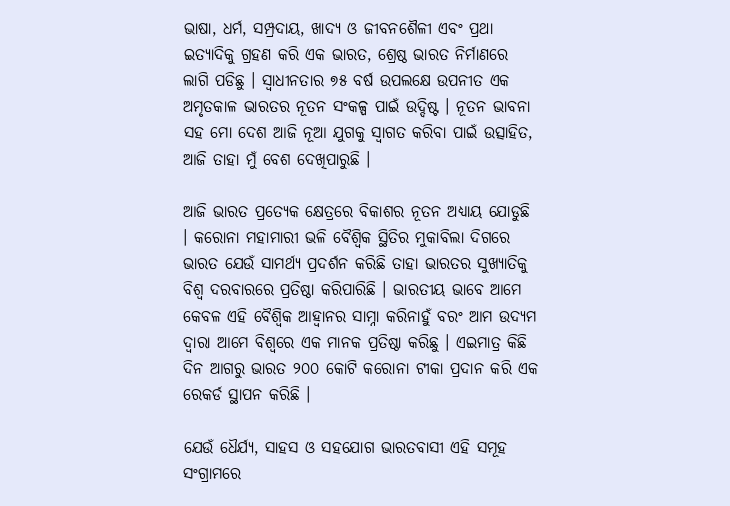ଭାଷା, ଧର୍ମ, ସମ୍ପ୍ରଦାୟ, ଖାଦ୍ୟ ଓ ଜୀବନଶୈଳୀ ଏବଂ ପ୍ରଥା ଇତ୍ୟାଦିକୁ ଗ୍ରହଣ କରି ଏକ ଭାରତ, ଶ୍ରେଷ୍ଠ ଭାରତ ନିର୍ମାଣରେ ଲାଗି ପଡିଛୁ । ସ୍ୱାଧୀନତାର ୭୫ ବର୍ଷ ଉପଲକ୍ଷେ ଉପନୀତ ଏକ ଅମୃତକାଳ ଭାରତର ନୂତନ ସଂକଳ୍ପ ପାଇଁ ଉଦ୍ଦିଷ୍ଟ । ନୂତନ ଭାବନା ସହ ମୋ ଦେଶ ଆଜି ନୂଆ ଯୁଗକୁ ସ୍ୱାଗତ କରିବା ପାଇଁ ଉତ୍ସାହିତ, ଆଜି ତାହା ମୁଁ ବେଶ ଦେଖିପାରୁଛି ।

ଆଜି ଭାରତ ପ୍ରତ୍ୟେକ କ୍ଷେତ୍ରରେ ବିକାଶର ନୂତନ ଅଧ୍ୟାୟ ଯୋଡୁଛି । କରୋନା ମହାମାରୀ ଭଳି ବୈଶ୍ୱିକ ସ୍ଥିତିର ମୁକାବିଲା ଦିଗରେ ଭାରତ ଯେଉଁ ସାମର୍ଥ୍ୟ ପ୍ରଦର୍ଶନ କରିଛି ତାହା ଭାରତର ସୁଖ୍ୟାତିକୁ ବିଶ୍ୱ ଦରବାରରେ ପ୍ରତିଷ୍ଠା କରିପାରିଛି । ଭାରତୀୟ ଭାବେ ଆମେ କେବଳ ଏହି ବୈଶ୍ୱିକ ଆହ୍ୱାନର ସାମ୍ନା କରିନାହୁଁ ବରଂ ଆମ ଉଦ୍ୟମ ଦ୍ୱାରା ଆମେ ବିଶ୍ୱରେ ଏକ ମାନକ ପ୍ରତିଷ୍ଠା କରିଛୁ । ଏଇମାତ୍ର କିଛି ଦିନ ଆଗରୁ ଭାରତ ୨୦୦ କୋଟି କରୋନା ଟୀକା ପ୍ରଦାନ କରି ଏକ ରେକର୍ଡ ସ୍ଥାପନ କରିଛି ।

ଯେଉଁ ଧୈର୍ଯ୍ୟ, ସାହସ ଓ ସହଯୋଗ ଭାରତବାସୀ ଏହି ସମୂହ ସଂଗ୍ରାମରେ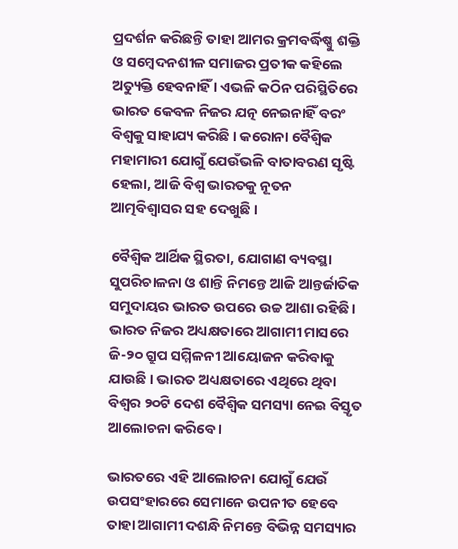ପ୍ରଦର୍ଶନ କରିଛନ୍ତି ତାହା ଆମର କ୍ରମବର୍ଦ୍ଧିଷ୍ଣୁ ଶକ୍ତି ଓ ସମ୍ବେଦନଶୀଳ ସମାଜର ପ୍ରତୀକ କହିଲେ ଅତ୍ୟୁକ୍ତି ହେବନାହିଁ । ଏଭଳି କଠିନ ପରିସ୍ଥିତିରେ ଭାରତ କେବଳ ନିଜର ଯତ୍ନ ନେଇନାହିଁ ବରଂ ବିଶ୍ୱକୁ ସାହାଯ୍ୟ କରିଛି । କରୋନା ବୈଶ୍ୱିକ ମହାମାରୀ ଯୋଗୁଁ ଯେଉଁଭଳି ବାତାବରଣ ସୃଷ୍ଟି ହେଲା, ଆଜି ବିଶ୍ୱ ଭାରତକୁ ନୂତନ ଆତ୍ମବିଶ୍ୱାସର ସହ ଦେଖୁଛି ।

ବୈଶ୍ୱିକ ଆର୍ଥିକ ସ୍ଥିରତା, ଯୋଗାଣ ବ୍ୟବସ୍ଥା ସୁପରିଚାଳନା ଓ ଶାନ୍ତି ନିମନ୍ତେ ଆଜି ଆନ୍ତର୍ଜାତିକ ସମୁଦାୟର ଭାରତ ଉପରେ ଉଚ୍ଚ ଆଶା ରହିଛି। ଭାରତ ନିଜର ଅଧ୍ୟକ୍ଷତାରେ ଆଗାମୀ ମାସରେ ଜି-୨୦ ଗ୍ରୁପ ସମ୍ମିଳନୀ ଆୟୋଜନ କରିବାକୁ ଯାଉଛି । ଭାରତ ଅଧ୍ୟକ୍ଷତାରେ ଏଥିରେ ଥିବା ବିଶ୍ୱର ୨୦ଟି ଦେଶ ବୈଶ୍ୱିକ ସମସ୍ୟା ନେଇ ବିସ୍ତୃତ ଆଲୋଚନା କରିବେ ।

ଭାରତରେ ଏହି ଆଲୋଚନା ଯୋଗୁଁ ଯେଉଁ ଉପସଂହାରରେ ସେମାନେ ଉପନୀତ ହେବେ ତାହା ଆଗାମୀ ଦଶନ୍ଧି ନିମନ୍ତେ ବିଭିନ୍ନ ସମସ୍ୟାର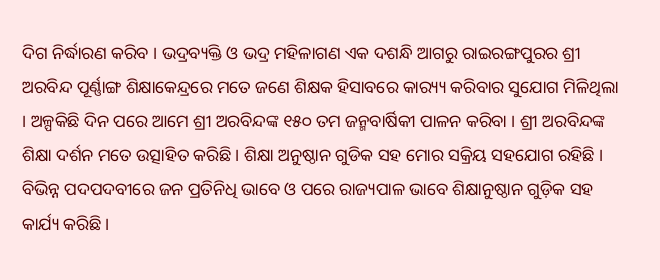ଦିଗ ନିର୍ଦ୍ଧାରଣ କରିବ । ଭଦ୍ରବ୍ୟକ୍ତି ଓ ଭଦ୍ର ମହିଳାଗଣ ଏକ ଦଶନ୍ଧି ଆଗରୁ ରାଇରଙ୍ଗପୁରର ଶ୍ରୀ ଅରବିନ୍ଦ ପୂର୍ଣ୍ଣାଙ୍ଗ ଶିକ୍ଷାକେନ୍ଦ୍ରରେ ମତେ ଜଣେ ଶିକ୍ଷକ ହିସାବରେ କାର‌୍ୟ୍ୟ କରିବାର ସୁଯୋଗ ମିଳିଥିଲା । ଅଳ୍ପକିଛି ଦିନ ପରେ ଆମେ ଶ୍ରୀ ଅରବିନ୍ଦଙ୍କ ୧୫୦ ତମ ଜନ୍ମବାର୍ଷିକୀ ପାଳନ କରିବା । ଶ୍ରୀ ଅରବିନ୍ଦଙ୍କ ଶିକ୍ଷା ଦର୍ଶନ ମତେ ଉତ୍ସାହିତ କରିଛି । ଶିକ୍ଷା ଅନୁଷ୍ଠାନ ଗୁଡିକ ସହ ମୋର ସକ୍ରିୟ ସହଯୋଗ ରହିଛି । ବିଭିନ୍ନ ପଦପଦବୀରେ ଜନ ପ୍ରତିନିଧି ଭାବେ ଓ ପରେ ରାଜ୍ୟପାଳ ଭାବେ ଶିକ୍ଷାନୁଷ୍ଠାନ ଗୁଡ଼ିକ ସହ କାର୍ଯ୍ୟ କରିଛି ।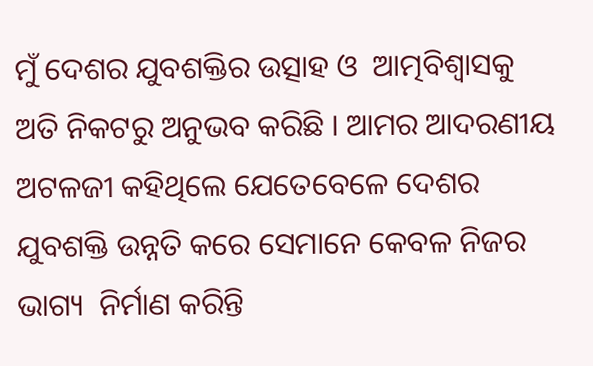ମୁଁ ଦେଶର ଯୁବଶକ୍ତିର ଉତ୍ସାହ ଓ  ଆତ୍ମବିଶ୍ୱାସକୁ ଅତି ନିକଟରୁ ଅନୁଭବ କରିଛି । ଆମର ଆଦରଣୀୟ ଅଟଳଜୀ କହିଥିଲେ ଯେତେବେଳେ ଦେଶର ଯୁବଶକ୍ତି ଉନ୍ନତି କରେ ସେମାନେ କେବଳ ନିଜର ଭାଗ୍ୟ  ନିର୍ମାଣ କରିନ୍ତି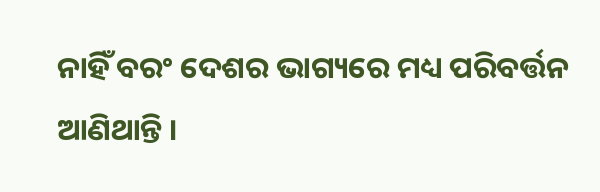ନାହିଁ ବରଂ ଦେଶର ଭାଗ୍ୟରେ ମଧ୍ୟ ପରିବର୍ତ୍ତନ ଆଣିଥାନ୍ତି ।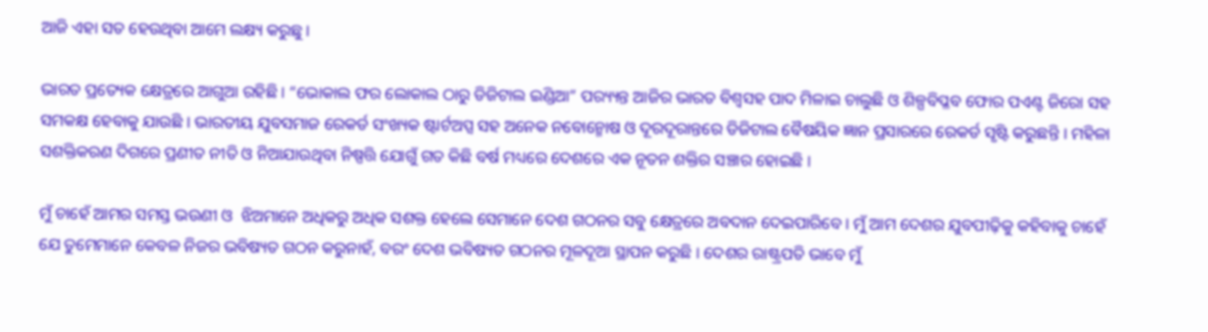ଆଜି ଏହା ସତ ହେଉଥିବା ଆମେ ଲକ୍ଷ୍ୟ କରୁଛୁ ।

ଭାରତ ପ୍ରତ୍ୟେକ କ୍ଷେତ୍ରରେ ଆଗୁଆ ରହିଛି । “ଭୋକାଲ ଫର ଲୋକାଲ ଠାରୁ ଡିଜିଟାଲ ଇଣ୍ଡିଆ” ପର‌୍ୟ୍ୟନ୍ତ ଆଜିର ଭାରତ ବିଶ୍ୱସହ ପାଦ ମିଳାଇ ଚାଲୁଛି ଓ ଶିଳ୍ପବିପ୍ଳବ ଫୋର ପଏଣ୍ଟ ଜିରୋ ସହ ସମକକ୍ଷ ହେବାକୁ ଯାଉଛି । ଭାରତୀୟ ଯୁବସମାଜ ରେକର୍ଡ ସଂଖ୍ୟକ ଷ୍ଟାର୍ଟଅପ୍ସ ସହ ଅନେକ ନବୋନ୍ମୋଷ ଓ ଦୂରଦୂରାନ୍ତରେ ଡିଜିଟାଲ ବୈଷୟିକ ଜ୍ଞାନ ପ୍ରସାରରେ ରେକର୍ଡ ସୃଷ୍ଟି କରୁଛନ୍ତି । ମହିଳା ସଶକ୍ତିକରଣ ଦିଗରେ ପ୍ରଣୀତ ନୀତି ଓ ନିଆଯାଉଥିବା ନିଷ୍ପତ୍ତି ଯୋଗୁଁ ଗତ କିଛି ବର୍ଷ ମଧ୍ୟରେ ଦେଶରେ ଏକ ନୂତନ ଶକ୍ତିର ସଞ୍ଚାର ହୋଇଛି ।

ମୁଁ ଚାହେଁ ଆମର ସମସ୍ତ ଭଉଣୀ ଓ  ଝିଅମାନେ ଅଧିକରୁ ଅଧିକ ସଶକ୍ତ ହେଲେ ସେମାନେ ଦେଶ ଗଠନର ସବୁ କ୍ଷେତ୍ରରେ ଅବଦାନ ଦେଇପାରିବେ । ମୁଁ ଆମ ଦେଶର ଯୁବପୀଢ଼ିକୁ କହିବାକୁ ଚାହେଁ ଯେ ତୁମେମାନେ କେବଳ ନିଜର ଭବିଷ୍ୟତ ଗଠନ କରୁନାହଁ, ବରଂ ଦେଶ ଭବିଷ୍ୟତ ଗଠନର ମୂଳଦୂଆ ସ୍ଥାପନ କରୁଛି । ଦେଶର ରାଷ୍ଟ୍ରପତି ଭାବେ ମୁଁ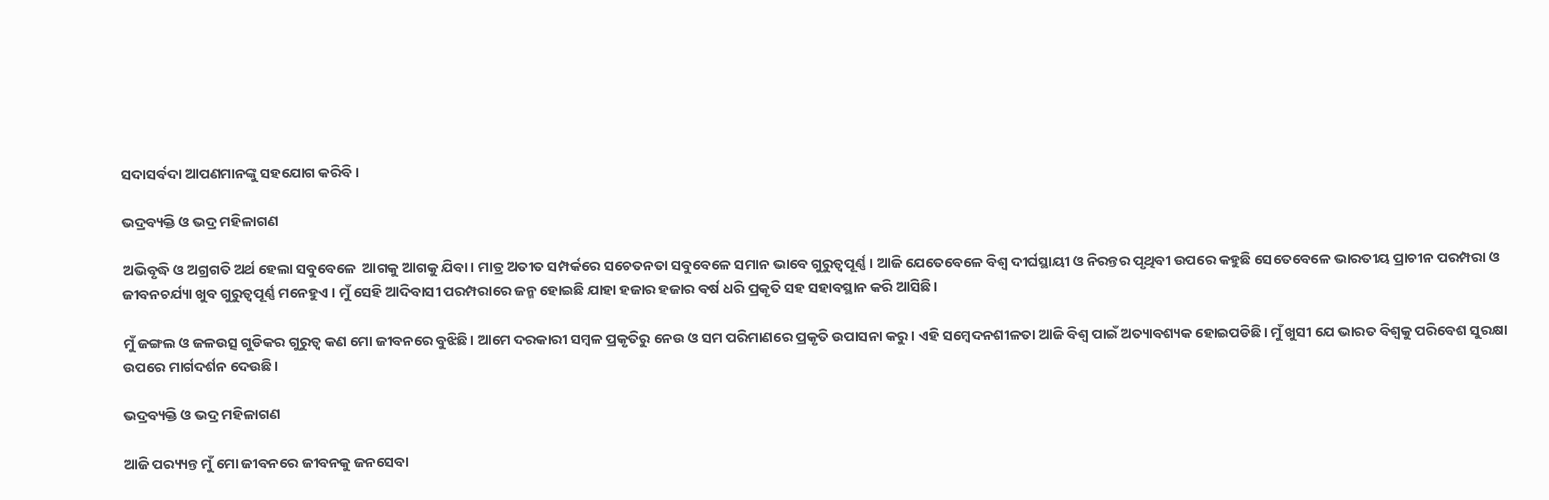ସଦାସର୍ବଦା ଆପଣମାନଙ୍କୁ ସହଯୋଗ କରିବି ।

ଭଦ୍ରବ୍ୟକ୍ତି ଓ ଭଦ୍ର ମହିଳାଗଣ

ଅଭିବୃଦ୍ଧି ଓ ଅଗ୍ରଗତି ଅର୍ଥ ହେଲା ସବୁବେଳେ  ଆଗକୁ ଆଗକୁ ଯିବା। ମାତ୍ର ଅତୀତ ସମ୍ପର୍କରେ ସଚେତନତା ସବୁବେଳେ ସମାନ ଭାବେ ଗୁରୁତ୍ୱପୂର୍ଣ୍ଣ। ଆଜି ଯେତେବେଳେ ବିଶ୍ୱ ଦୀର୍ଘସ୍ଥାୟୀ ଓ ନିରନ୍ତର ପୃଥିବୀ ଉପରେ କହୁଛି ସେତେବେଳେ ଭାରତୀୟ ପ୍ରାଚୀନ ପରମ୍ପରା ଓ ଜୀବନଚର୍ଯ୍ୟା ଖୁବ ଗୁରୁତ୍ୱପୂର୍ଣ୍ଣ ମନେହୁଏ । ମୁଁ ସେହି ଆଦିବାସୀ ପରମ୍ପରାରେ ଜନ୍ମ ହୋଇଛି ଯାହା ହଜାର ହଜାର ବର୍ଷ ଧରି ପ୍ରକୃତି ସହ ସହାବସ୍ଥାନ କରି ଆସିଛି।

ମୁଁ ଜଙ୍ଗଲ ଓ ଜଳଉତ୍ସ ଗୁଡିକର ଗୁରୁତ୍ୱ କଣ ମୋ ଜୀବନରେ ବୁଝିଛି। ଆମେ ଦରକାରୀ ସମ୍ବଳ ପ୍ରକୃତିରୁ ନେଉ ଓ ସମ ପରିମାଣରେ ପ୍ରକୃତି ଉପାସନା କରୁ। ଏହି ସମ୍ବେଦନଶୀଳତା ଆଜି ବିଶ୍ୱ ପାଇଁ ଅତ୍ୟାବଶ୍ୟକ ହୋଇପଡିଛି। ମୁଁ ଖୁସୀ ଯେ ଭାରତ ବିଶ୍ୱକୁ ପରିବେଶ ସୁରକ୍ଷା ଉପରେ ମାର୍ଗଦର୍ଶନ ଦେଉଛି।

ଭଦ୍ରବ୍ୟକ୍ତି ଓ ଭଦ୍ର ମହିଳାଗଣ

ଆଜି ପର‌୍ୟ୍ୟନ୍ତ ମୁଁ ମୋ ଜୀବନରେ ଜୀବନକୁ ଜନସେବା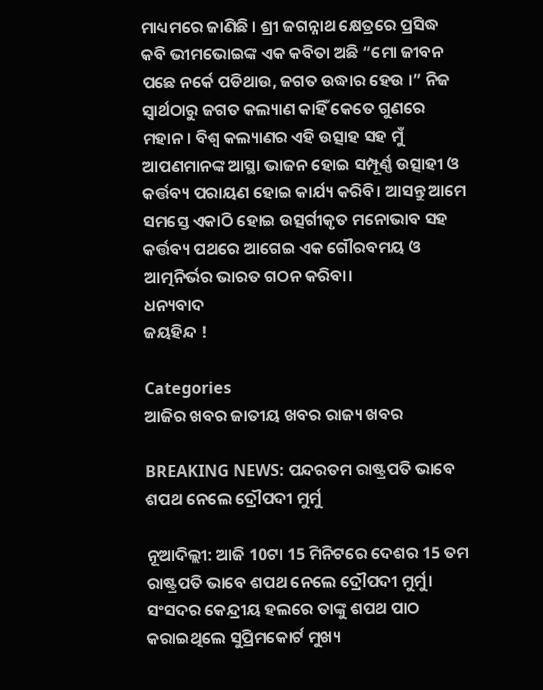ମାଧ୍ୟମରେ ଜାଣିଛି । ଶ୍ରୀ ଜଗନ୍ନାଥ କ୍ଷେତ୍ରରେ ପ୍ରସିଦ୍ଧ କବି ଭୀମଭୋଇଙ୍କ ଏକ କବିତା ଅଛି “ମୋ ଜୀବନ ପଛେ ନର୍କେ ପଡିଥାଉ, ଜଗତ ଉଦ୍ଧାର ହେଉ ।” ନିଜ ସ୍ୱାର୍ଥଠାରୁ ଜଗତ କଲ୍ୟାଣ କାହିଁ କେତେ ଗୁଣରେ ମହାନ। ବିଶ୍ୱ କଲ୍ୟାଣର ଏହି ଉତ୍ସାହ ସହ ମୁଁ ଆପଣମାନଙ୍କ ଆସ୍ଥା ଭାଜନ ହୋଇ ସମ୍ପୂର୍ଣ୍ଣ ଉତ୍ସାହୀ ଓ କର୍ତ୍ତବ୍ୟ ପରାୟଣ ହୋଇ କାର୍ଯ୍ୟ କରିବି। ଆସନ୍ତୁ ଆମେ ସମସ୍ତେ ଏକାଠି ହୋଇ ଉତ୍ସର୍ଗୀକୃତ ମନୋଭାବ ସହ କର୍ତ୍ତବ୍ୟ ପଥରେ ଆଗେଇ ଏକ ଗୌରବମୟ ଓ ଆତ୍ମନିର୍ଭର ଭାରତ ଗଠନ କରିବା।
ଧନ୍ୟବାଦ
ଜୟହିନ୍ଦ !

Categories
ଆଜିର ଖବର ଜାତୀୟ ଖବର ରାଜ୍ୟ ଖବର

BREAKING NEWS: ପନ୍ଦରତମ ରାଷ୍ଟ୍ରପତି ଭାବେ ଶପଥ ନେଲେ ଦ୍ରୌପଦୀ ମୁର୍ମୁ

ନୂଆଦିଲ୍ଲୀ: ଆଜି 10ଟା 15 ମିନିଟରେ ଦେଶର 15 ତମ ରାଷ୍ଟ୍ରପତି ଭାବେ ଶପଥ ନେଲେ ଦ୍ରୌପଦୀ ମୁର୍ମୁ। ସଂସଦର କେନ୍ଦ୍ରୀୟ ହଲରେ ତାଙ୍କୁ ଶପଥ ପାଠ କରାଇଥିଲେ ସୁପ୍ରିମକୋର୍ଟ ମୁଖ୍ୟ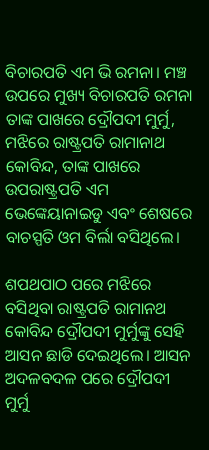ବିଚାରପତି ଏମ ଭି ରମନା। ମଞ୍ଚ ଉପରେ ମୁଖ୍ୟ ବିଚାରପତି ରମନା ତାଙ୍କ ପାଖରେ ଦ୍ରୌପଦୀ ମୁର୍ମୁ, ମଝିରେ ରାଷ୍ଟ୍ରପତି ରାମାନାଥ କୋବିନ୍ଦ, ତାଙ୍କ ପାଖରେ ଉପରାଷ୍ଟ୍ରପତି ଏମ ଭେଙ୍କେୟାନାଇଡୁ ଏବଂ ଶେଷରେ ବାଚସ୍ପତି ଓମ ବିର୍ଲା ବସିଥିଲେ।

ଶପଥପାଠ ପରେ ମଝିରେ ବସିଥିବା ରାଷ୍ଟ୍ରପତି ରାମାନଥ କୋବିନ୍ଦ ଦ୍ରୌପଦୀ ମୁର୍ମୁଙ୍କୁ ସେହି ଆସନ ଛାଡି ଦେଇଥିଲେ। ଆସନ ଅଦଳବଦଳ ପରେ ଦ୍ରୌପଦୀ ମୁର୍ମୁ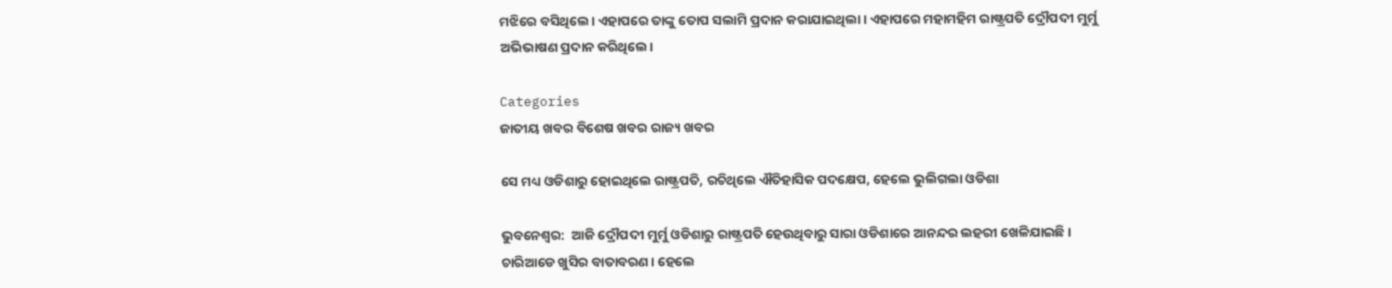ମଝିରେ ବସିଥିଲେ। ଏହାପରେ ତାଙ୍କୁ ତୋପ ସଲାମି ପ୍ରଦାନ କରାଯାଇଥିଲା। ଏହାପରେ ମହାମହିମ ରାଷ୍ଟ୍ରପତି ଦ୍ରୌପଦୀ ମୁର୍ମୁ ଅଭିଭାଷଣ ପ୍ରଦାନ କରିଥିଲେ।

Categories
ଜାତୀୟ ଖବର ବିଶେଷ ଖବର ରାଜ୍ୟ ଖବର

ସେ ମଧ୍ୟ ଓଡିଶାରୁ ହୋଇଥିଲେ ରାଷ୍ଟ୍ରପତି, ରଚିଥିଲେ ଐତିହାସିକ ପଦକ୍ଷେପ, ହେଲେ ଭୁଲିଗଲା ଓଡିଶା

ଭୁବନେଶ୍ବର:  ଆଜି ଦ୍ରୌପଦୀ ମୁର୍ମୁ ଓଡିଶାରୁ ରାଷ୍ଟ୍ରପତି ହେଉଥିବାରୁ ସାରା ଓଡିଶାରେ ଆନନ୍ଦର ଲହରୀ ଖେଳିଯାଇଛି। ଚାରିଆଡେ ଖୁସିର ବାତାବରଣ। ହେଲେ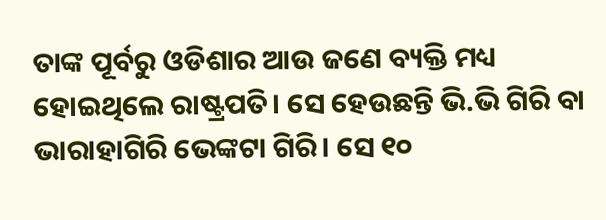ତାଙ୍କ ପୂର୍ବରୁ ଓଡିଶାର ଆଉ ଜଣେ ବ୍ୟକ୍ତି ମଧ୍ୟ ହୋଇଥିଲେ ରାଷ୍ଟ୍ରପତି। ସେ ହେଉଛନ୍ତି ଭି.ଭି ଗିରି ବା ଭାରାହାଗିରି ଭେଙ୍କଟା ଗିରି। ସେ ୧୦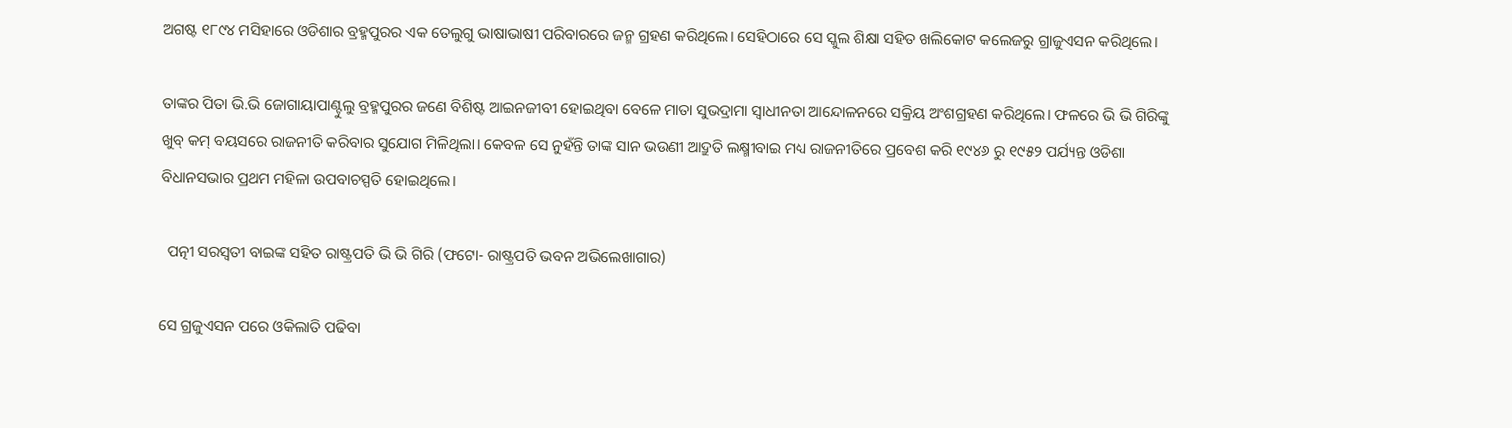ଅଗଷ୍ଟ ୧୮୯୪ ମସିହାରେ ଓଡିଶାର ବ୍ରହ୍ମପୁରର ଏକ ତେଲୁଗୁ ଭାଷାଭାଷୀ ପରିବାରରେ ଜନ୍ମ ଗ୍ରହଣ କରିଥିଲେ। ସେହିଠାରେ ସେ ସ୍କୁଲ ଶିକ୍ଷା ସହିତ ଖଲିକୋଟ କଲେଜରୁ ଗ୍ରାଜୁଏସନ କରିଥିଲେ।

ତାଙ୍କର ପିତା ଭି.ଭି ଜୋଗାୟାପାଣ୍ଟୁଲୁ ବ୍ରହ୍ମପୁରର ଜଣେ ବିଶିଷ୍ଟ ଆଇନଜୀବୀ ହୋଇଥିବା ବେଳେ ମାତା ସୁଭଦ୍ରାମା ସ୍ୱାଧୀନତା ଆନ୍ଦୋଳନରେ ସକ୍ରିୟ ଅଂଶଗ୍ରହଣ କରିଥିଲେ। ଫଳରେ ଭି ଭି ଗିରିଙ୍କୁ ଖୁବ୍ କମ୍ ବୟସରେ ରାଜନୀତି କରିବାର ସୁଯୋଗ ମିଳିଥିଲା। କେବଳ ସେ ନୁହଁନ୍ତି ତାଙ୍କ ସାନ ଭଉଣୀ ଆଦ୍ରୁତି ଲକ୍ଷ୍ମୀବାଇ ମଧ୍ୟ ରାଜନୀତିରେ ପ୍ରବେଶ କରି ୧୯୪୬ ରୁ ୧୯୫୨ ପର୍ଯ୍ୟନ୍ତ ଓଡିଶା ବିଧାନସଭାର ପ୍ରଥମ ମହିଳା ଉପବାଚସ୍ପତି ହୋଇଥିଲେ।

  ପତ୍ନୀ ସରସ୍ବତୀ ବାଇଙ୍କ ସହିତ ରାଷ୍ଟ୍ରପତି ଭି ଭି ଗିରି (ଫଟୋ- ରାଷ୍ଟ୍ରପତି ଭବନ ଅଭିଲେଖାଗାର)

ସେ ଗ୍ରଜୁଏସନ ପରେ ଓକିଲାତି ପଢିବା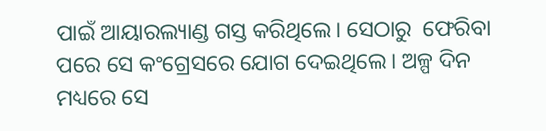ପାଇଁ ଆୟାରଲ୍ୟାଣ୍ଡ ଗସ୍ତ କରିଥିଲେ। ସେଠାରୁ  ଫେରିବା ପରେ ସେ କଂଗ୍ରେସରେ ଯୋଗ ଦେଇଥିଲେ। ଅଳ୍ପ ଦିନ ମଧ୍ୟରେ ସେ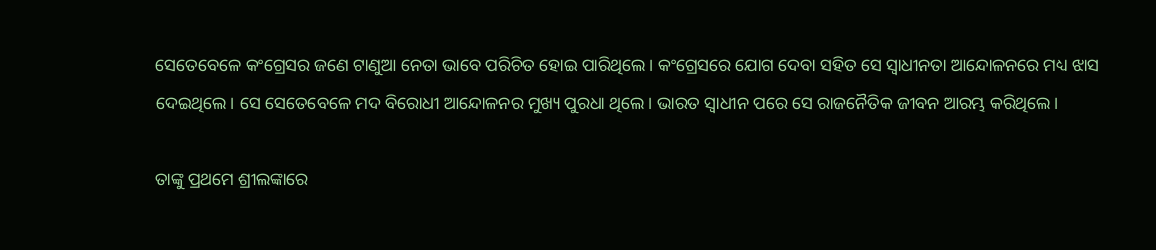ସେତେବେଳେ କଂଗ୍ରେସର ଜଣେ ଟାଣୁଆ ନେତା ଭାବେ ପରିଚିତ ହୋଇ ପାରିଥିଲେ। କଂଗ୍ରେସରେ ଯୋଗ ଦେବା ସହିତ ସେ ସ୍ବାଧୀନତା ଆନ୍ଦୋଳନରେ ମଧ୍ୟ ଝାସ ଦେଇଥିଲେ। ସେ ସେତେବେଳେ ମଦ ବିରୋଧୀ ଆନ୍ଦୋଳନର ମୁଖ୍ୟ ପୁରଧା ଥିଲେ। ଭାରତ ସ୍ବାଧୀନ ପରେ ସେ ରାଜନୈତିକ ଜୀବନ ଆରମ୍ଭ କରିଥିଲେ।

ତାଙ୍କୁ ପ୍ରଥମେ ଶ୍ରୀଲଙ୍କାରେ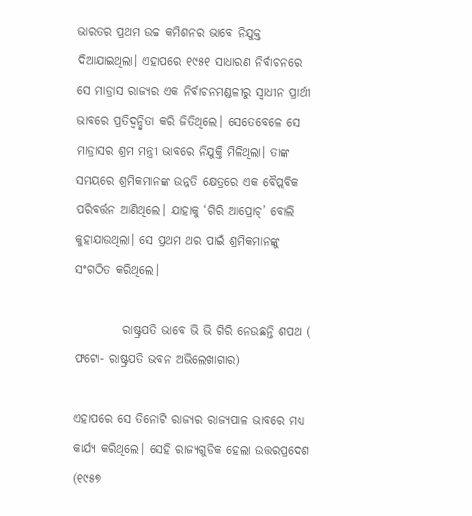ଭାରତର ପ୍ରଥମ ଉଚ୍ଚ କମିଶନର ଭାବେ ନିଯୁକ୍ତ ଦିଆଯାଇଥିଲା। ଏହାପରେ ୧୯୫୧ ସାଧାରଣ ନିର୍ବାଚନରେ ସେ ମାଡ୍ରାସ ରାଜ୍ୟର ଏକ ନିର୍ବାଚନମଣ୍ଡଳୀରୁ ସ୍ବାଧୀନ ପ୍ରାର୍ଥୀ ଭାବରେ ପ୍ରତିଦ୍ୱନ୍ଦ୍ୱିତା କରି ଜିତିଥିଲେ। ସେତେବେଳେ ସେ ମାଡ୍ରାସର ଶ୍ରମ ମନ୍ତ୍ରୀ ଭାବରେ ନିଯୁକ୍ତି ମିଳିଥିଲା। ତାଙ୍କ ସମୟରେ ଶ୍ରମିକମାନଙ୍କ ଉନ୍ନତି କ୍ଷେତ୍ରରେ ଏକ ବୈପ୍ଲବିକ ପରିବର୍ତ୍ତନ ଆଣିଥିଲେ। ଯାହାକୁ ‘ଗିରି ଆପ୍ରୋଚ୍’ ବୋଲି କୁହାଯାଉଥିଲା। ସେ ପ୍ରଥମ ଥର ପାଇଁ ଶ୍ରମିକମାନଙ୍କୁ ସଂଗଠିତ କରିଥିଲେ।

          ରାଷ୍ଟ୍ରପତି ଭାବେ ଭି ଭି ଗିରି ନେଉଛନ୍ତି ଶପଥ ( ଫଟୋ- ରାଷ୍ଟ୍ରପତି ଭବନ ଅଭିଲେଖାଗାର)

ଏହାପରେ ସେ ତିନୋଟି ରାଜ୍ୟର ରାଜ୍ୟପାଳ ଭାବରେ ମଧ୍ୟ କାର୍ଯ୍ୟ କରିଥିଲେ। ସେହି ରାଜ୍ୟଗୁଡିକ ହେଲା ଉତ୍ତରପ୍ରଦେଶ (୧୯୫୭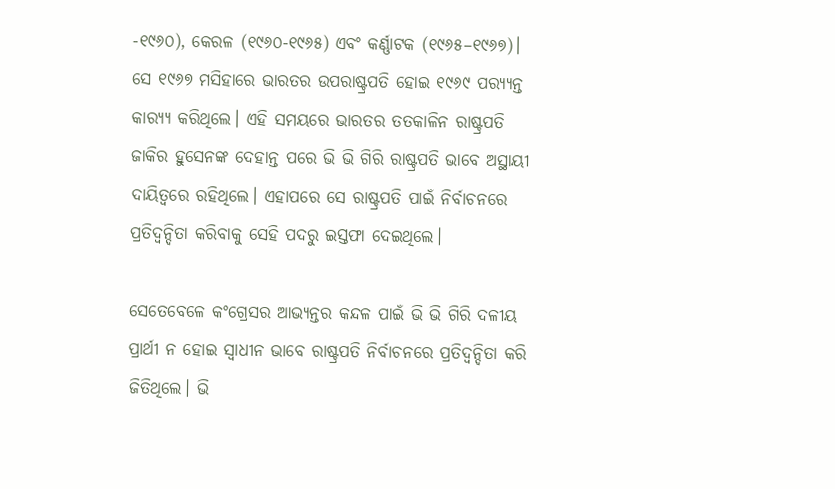-୧୯୬୦), କେରଳ (୧୯୬୦-୧୯୬୫) ଏବଂ କର୍ଣ୍ଣାଟକ (୧୯୬୫–୧୯୬୭)।  ସେ ୧୯୬୭ ମସିହାରେ ଭାରତର ଉପରାଷ୍ଟ୍ରପତି ହୋଇ ୧୯୬୯ ପର‌୍ୟ୍ୟନ୍ତ କାର‌୍ୟ୍ୟ କରିଥିଲେ। ଏହି ସମୟରେ ଭାରତର ତତକାଳିନ ରାଷ୍ଟ୍ରପତି ଜାକିର ହୁସେନଙ୍କ ଦେହାନ୍ତ ପରେ ଭି ଭି ଗିରି ରାଷ୍ଟ୍ରପତି ଭାବେ ଅସ୍ଥାୟୀ ଦାୟିତ୍ବରେ ରହିଥିଲେ। ଏହାପରେ ସେ ରାଷ୍ଟ୍ରପତି ପାଇଁ ନିର୍ବାଚନରେ ପ୍ରତିଦ୍ବନ୍ଦିତା କରିବାକୁ ସେହି ପଦରୁ ଇସ୍ତଫା ଦେଇଥିଲେ।

ସେତେବେଳେ କଂଗ୍ରେସର ଆଭ୍ୟନ୍ତର କନ୍ଦଳ ପାଇଁ ଭି ଭି ଗିରି ଦଳୀୟ ପ୍ରାର୍ଥୀ ନ ହୋଇ ସ୍ବାଧୀନ ଭାବେ ରାଷ୍ଟ୍ରପତି ନିର୍ବାଚନରେ ପ୍ରତିଦ୍ବନ୍ଦିତା କରି ଜିତିଥିଲେ। ଭି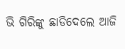ଭି ଗିରିଙ୍କୁ ଛାଡିଦେଲେ ଆଜି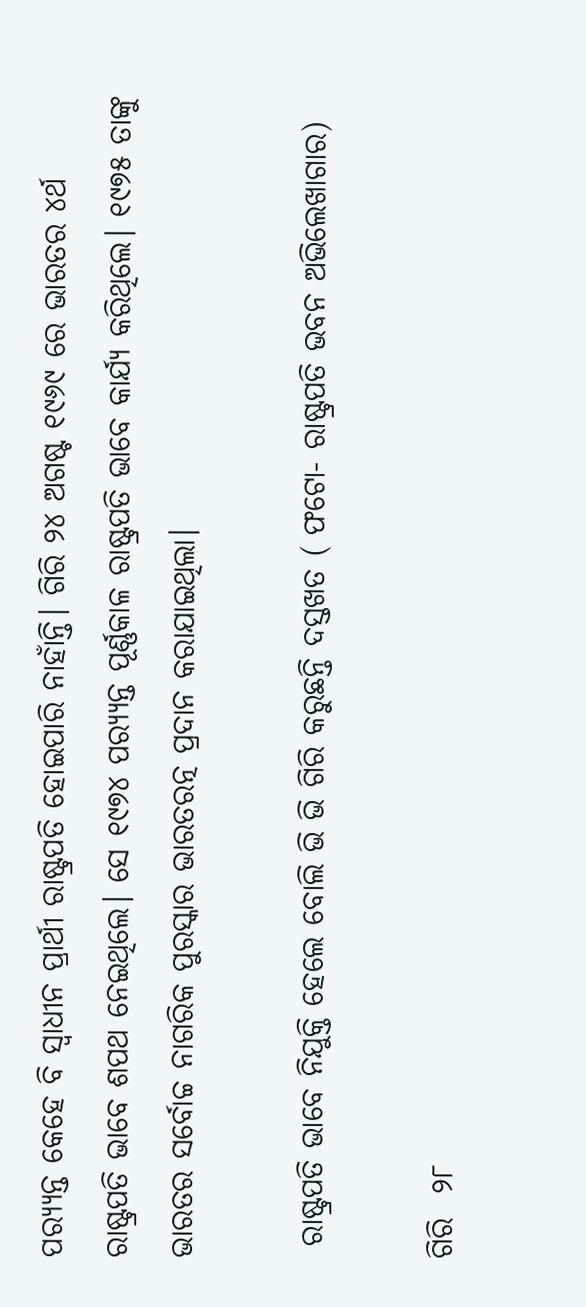ପର‌୍ୟ୍ୟନ୍ତ କେହେ ବି ସ୍ବାଧୀନ ପ୍ରାର୍ଥୀ ରାଷ୍ଟ୍ରପତି ହୋଇପାରି ନାହାଁନ୍ତି। ଗିରି ୨୪ ଅଗଷ୍ଟ ୧୯୬୯ ରେ ଭାରତର ୪ର୍ଥ ରାଷ୍ଟ୍ରପତି ଭାବେ ଶପଥ ନେଇଥିଲେ। ସେ ୧୯୭୪ ପର‌୍ୟ୍ୟନ୍ତ ପୂର୍ଣ୍ଣକାଳ ରାଷ୍ଟ୍ରପତି ଭାବେ କାର୍ଯ୍ୟ କରିଥିଲେ। ୧୯୭୫ ତାଙ୍କୁ ଭାରତର ସର୍ବୋଚ୍ଚ ନାଗରିକ ପୁରସ୍କାର ଭାରତରତ୍ନ ପ୍ରଦାନ କରାଯାଇଥିଲା।

 ରାଷ୍ଟ୍ରପତି ଭାବେ ନିଯୁକ୍ତି ହେଲେ ବୋଲି ଭି ଭି ଗିରି କରୁଛନ୍ତି ଦସ୍ତଖତ ( ଫଟୋ- ରାଷ୍ଟ୍ରପତି ଭବନ ଅଭିଲେଖାଗାର)

ଗିରି  ୨୮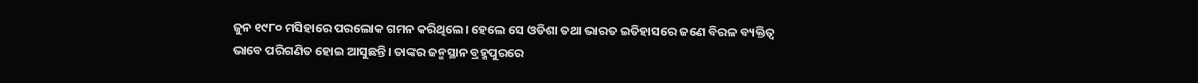ଜୁନ ୧୯୮୦ ମସିହାରେ ପରଲୋକ ଗମନ କରିଥିଲେ। ହେଲେ ସେ ଓଡିଶା ତଥା ଭାରତ ଇତିହାସରେ ଜଣେ ବିରଳ ବ୍ୟକ୍ତିତ୍ବ ଭାବେ ପରିଗଣିତ ହୋଇ ଆସୁଛନ୍ତି। ତାଙ୍କର ଜନ୍ମସ୍ଥାନ ବ୍ରହ୍ମପୁରରେ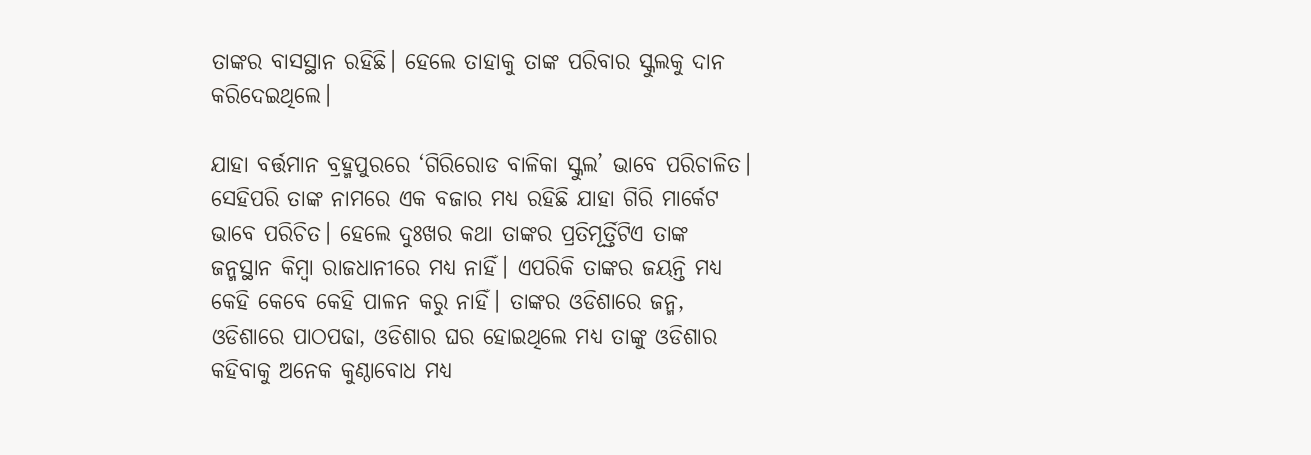ତାଙ୍କର ବାସସ୍ଥାନ ରହିଛି। ହେଲେ ତାହାକୁ ତାଙ୍କ ପରିବାର ସ୍କୁଲକୁ ଦାନ କରିଦେଇଥିଲେ।

ଯାହା ବର୍ତ୍ତମାନ ବ୍ରହ୍ମପୁରରେ ‘ଗିରିରୋଡ ବାଳିକା ସ୍କୁଲ’ ଭାବେ ପରିଚାଳିତ। ସେହିପରି ତାଙ୍କ ନାମରେ ଏକ ବଜାର ମଧ୍ୟ ରହିଛି ଯାହା ଗିରି ମାର୍କେଟ ଭାବେ ପରିଚିତ। ହେଲେ ଦୁଃଖର କଥା ତାଙ୍କର ପ୍ରତିମୂର୍ତ୍ତିଟିଏ ତାଙ୍କ ଜନ୍ମସ୍ଥାନ କିମ୍ବା ରାଜଧାନୀରେ ମଧ୍ୟ ନାହିଁ। ଏପରିକି ତାଙ୍କର ଜୟନ୍ତି ମଧ୍ୟ କେହି କେବେ କେହି ପାଳନ କରୁ ନାହିଁ। ତାଙ୍କର ଓଡିଶାରେ ଜନ୍ମ, ଓଡିଶାରେ ପାଠପଢା, ଓଡିଶାର ଘର ହୋଇଥିଲେ ମଧ୍ୟ ତାଙ୍କୁ ଓଡିଶାର କହିବାକୁ ଅନେକ କୁଣ୍ଠାବୋଧ ମଧ୍ୟ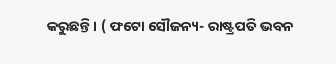କରୁଛନ୍ତି। ( ଫଟୋ ସୌଜନ୍ୟ- ରାଷ୍ଟ୍ରପତି ଭବନ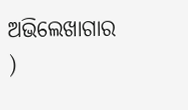ଅଭିଲେଖାଗାର )